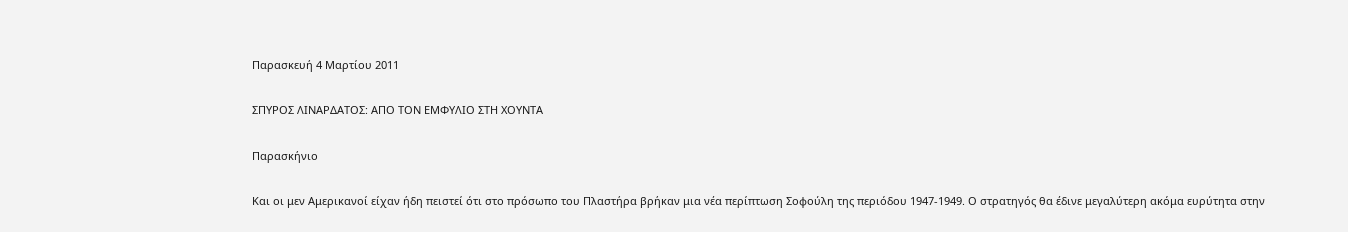Παρασκευή 4 Μαρτίου 2011

ΣΠΥΡΟΣ ΛΙΝΑΡΔΑΤΟΣ: ΑΠΟ ΤΟΝ ΕΜΦΥΛΙΟ ΣΤΗ ΧΟΥΝΤΑ

Παρασκήνιο

Και οι μεν Αμερικανοί είχαν ήδη πειστεί ότι στο πρόσωπο του Πλαστήρα βρήκαν μια νέα περίπτωση Σοφούλη της περιόδου 1947-1949. Ο στρατηγός θα έδινε μεγαλύτερη ακόμα ευρύτητα στην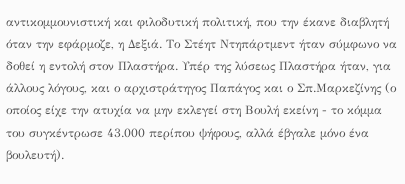αντικομμουνιστική και φιλοδυτική πολιτική, που την έκανε διαβλητή όταν την εφάρμοζε, η Δεξιά. Το Στέητ Ντηπάρτμεντ ήταν σύμφωνο να δοθεί η εντολή στον Πλαστήρα. Υπέρ της λύσεως Πλαστήρα ήταν, για άλλους λόγους, και ο αρχιστράτηγος Παπάγος και ο Σπ.Μαρκεζίνης (ο οποίος είχε την ατυχία να μην εκλεγεί στη Βουλή εκείνη - το κόμμα του συγκέντρωσε 43.000 περίπου ψήφους, αλλά έβγαλε μόνο ένα βουλευτή).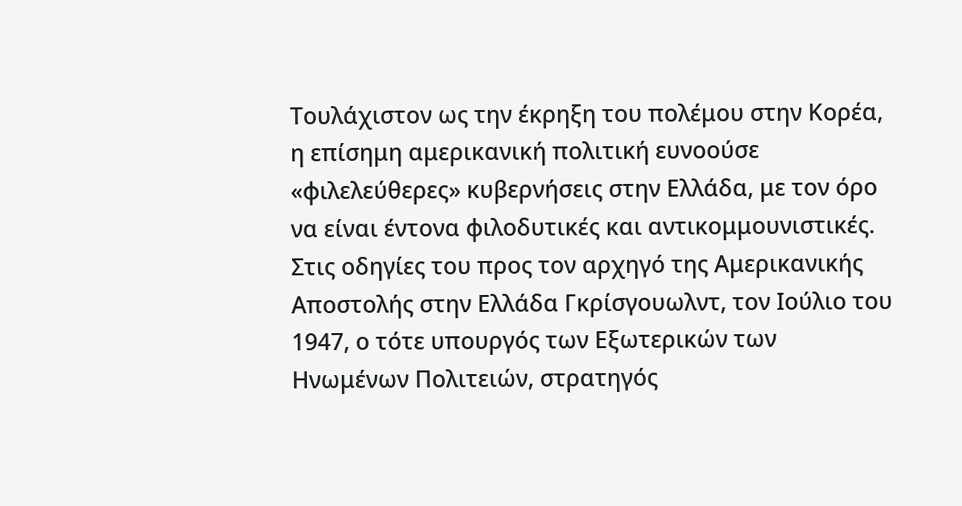Τουλάχιστον ως την έκρηξη του πολέμου στην Κορέα, η επίσημη αμερικανική πολιτική ευνοούσε «φιλελεύθερες» κυβερνήσεις στην Ελλάδα, με τον όρο να είναι έντονα φιλοδυτικές και αντικομμουνιστικές. Στις οδηγίες του προς τον αρχηγό της Αμερικανικής Αποστολής στην Ελλάδα Γκρίσγουωλντ, τον Ιούλιο του 1947, ο τότε υπουργός των Εξωτερικών των Ηνωμένων Πολιτειών, στρατηγός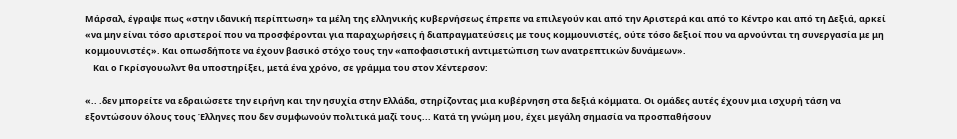Μάρσαλ, έγραψε πως «στην ιδανική περίπτωση» τα μέλη της ελληνικής κυβερνήσεως έπρεπε να επιλεγούν και από την Αριστερά και από το Κέντρο και από τη Δεξιά, αρκεί «να μην είναι τόσο αριστεροί που να προσφέρονται για παραχωρήσεις ή διαπραγματεύσεις με τους κομμουνιστές, ούτε τόσο δεξιοί που να αρνούνται τη συνεργασία με μη κομμουνιστές». Και οπωσδήποτε να έχουν βασικό στόχο τους την «αποφασιστική αντιμετώπιση των ανατρεπτικών δυνάμεων».
    Και ο Γκρίσγουωλντ θα υποστηρίξει, μετά ένα χρόνο, σε γράμμα του στον Χέντερσον:

«.. .δεν μπορείτε να εδραιώσετε την ειρήνη και την ησυχία στην Ελλάδα, στηρίζοντας μια κυβέρνηση στα δεξιά κόμματα. Οι ομάδες αυτές έχουν μια ισχυρή τάση να εξοντώσουν όλους τους Έλληνες που δεν συμφωνούν πολιτικά μαζί τους... Κατά τη γνώμη μου, έχει μεγάλη σημασία να προσπαθήσουν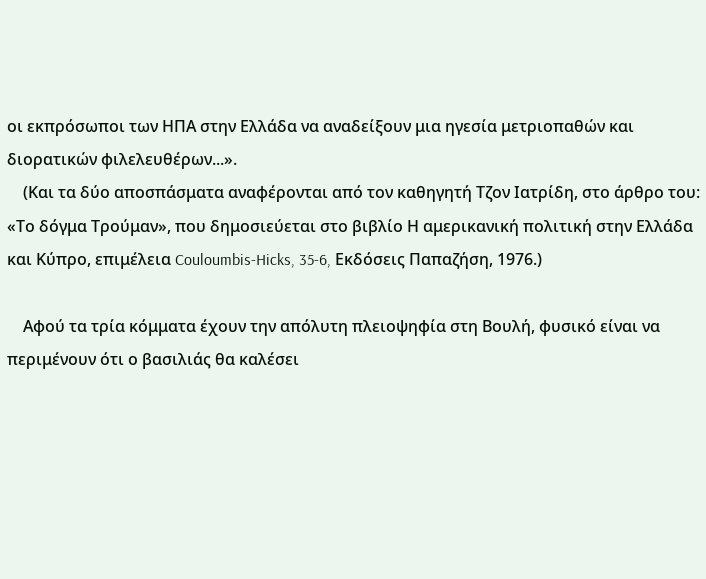οι εκπρόσωποι των ΗΠΑ στην Ελλάδα να αναδείξουν μια ηγεσία μετριοπαθών και διορατικών φιλελευθέρων...».
    (Και τα δύο αποσπάσματα αναφέρονται από τον καθηγητή Τζον Ιατρίδη, στο άρθρο του: «Το δόγμα Τρούμαν», που δημοσιεύεται στο βιβλίο Η αμερικανική πολιτική στην Ελλάδα και Κύπρο, επιμέλεια Couloumbis-Hicks, 35-6, Εκδόσεις Παπαζήση, 1976.)

    Αφού τα τρία κόμματα έχουν την απόλυτη πλειοψηφία στη Βουλή, φυσικό είναι να περιμένουν ότι ο βασιλιάς θα καλέσει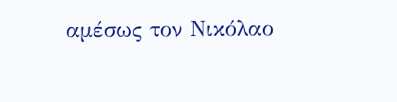αμέσως τον Νικόλαο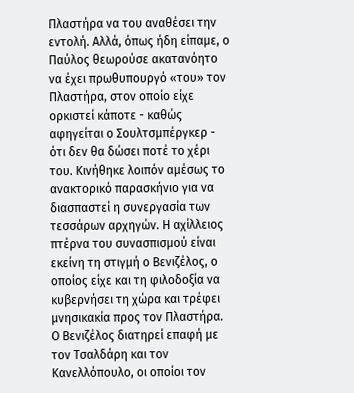Πλαστήρα να του αναθέσει την εντολή. Αλλά, όπως ήδη είπαμε, ο Παύλος θεωρούσε ακατανόητο να έχει πρωθυπουργό «του» τον Πλαστήρα, στον οποίο είχε ορκιστεί κάποτε - καθώς αφηγείται ο Σουλτσμπέργκερ - ότι δεν θα δώσει ποτέ το χέρι του. Κινήθηκε λοιπόν αμέσως το ανακτορικό παρασκήνιο για να διασπαστεί η συνεργασία των τεσσάρων αρχηγών. Η αχίλλειος πτέρνα του συνασπισμού είναι εκείνη τη στιγμή ο Βενιζέλος, ο οποίος είχε και τη φιλοδοξία να κυβερνήσει τη χώρα και τρέφει μνησικακία προς τον Πλαστήρα. Ο Βενιζέλος διατηρεί επαφή με τον Τσαλδάρη και τον Κανελλόπουλο, οι οποίοι τον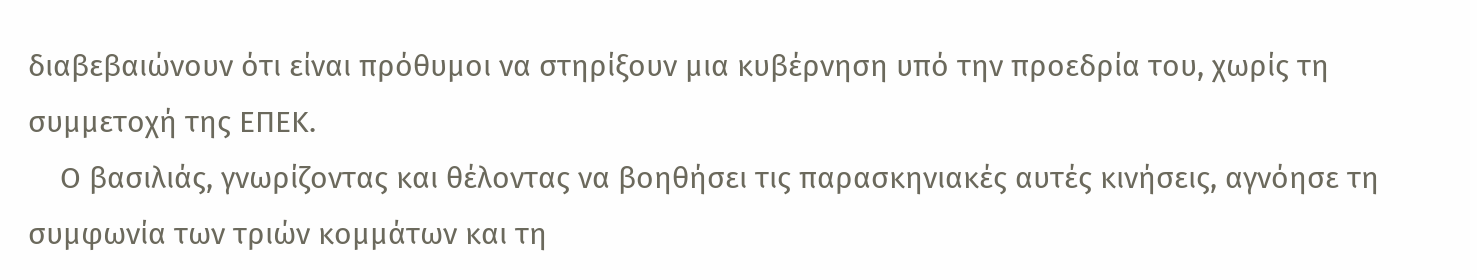διαβεβαιώνουν ότι είναι πρόθυμοι να στηρίξουν μια κυβέρνηση υπό την προεδρία του, χωρίς τη συμμετοχή της ΕΠΕΚ.
    Ο βασιλιάς, γνωρίζοντας και θέλοντας να βοηθήσει τις παρασκηνιακές αυτές κινήσεις, αγνόησε τη συμφωνία των τριών κομμάτων και τη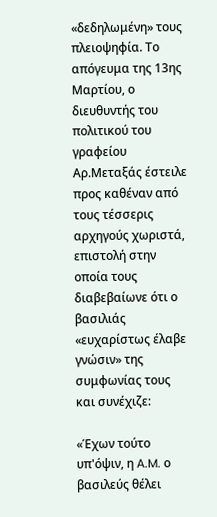«δεδηλωμένη» τους πλειοψηφία. Το απόγευμα της 13ης Μαρτίου, ο διευθυντής του πολιτικού του γραφείου Αρ.Μεταξάς έστειλε προς καθέναν από τους τέσσερις αρχηγούς χωριστά, επιστολή στην οποία τους διαβεβαίωνε ότι ο βασιλιάς «ευχαρίστως έλαβε γνώσιν» της συμφωνίας τους και συνέχιζε:

«Έχων τούτο υπ'όψιν, η A.M. ο βασιλεύς θέλει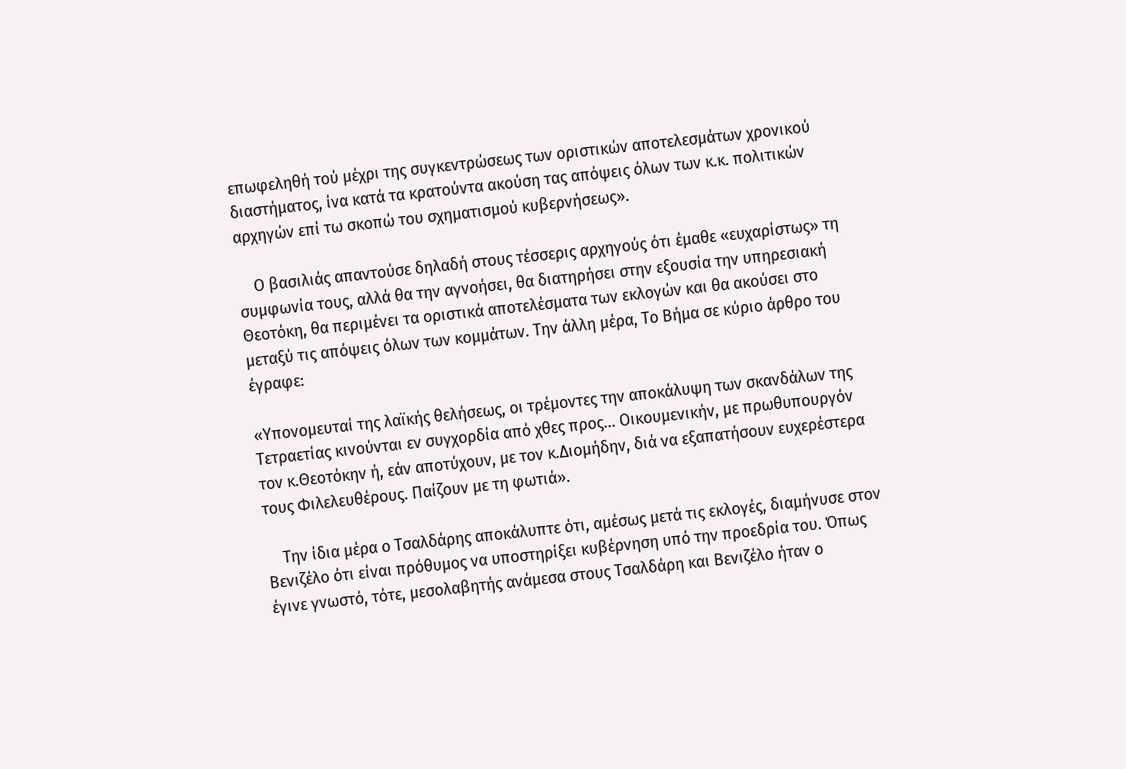επωφεληθή τού μέχρι της συγκεντρώσεως των οριστικών αποτελεσμάτων χρονικού διαστήματος, ίνα κατά τα κρατούντα ακούση τας απόψεις όλων των κ.κ. πολιτικών αρχηγών επί τω σκοπώ του σχηματισμού κυβερνήσεως».

    Ο βασιλιάς απαντούσε δηλαδή στους τέσσερις αρχηγούς ότι έμαθε «ευχαρίστως» τη συμφωνία τους, αλλά θα την αγνοήσει, θα διατηρήσει στην εξουσία την υπηρεσιακή Θεοτόκη, θα περιμένει τα οριστικά αποτελέσματα των εκλογών και θα ακούσει στο μεταξύ τις απόψεις όλων των κομμάτων. Την άλλη μέρα, Το Βήμα σε κύριο άρθρο του έγραφε:

«Υπονομευταί της λαϊκής θελήσεως, οι τρέμοντες την αποκάλυψη των σκανδάλων της Τετραετίας κινούνται εν συγχορδία από χθες προς... Οικουμενικήν, με πρωθυπουργόν τον κ.Θεοτόκην ή, εάν αποτύχουν, με τον κ.Διομήδην, διά να εξαπατήσουν ευχερέστερα τους Φιλελευθέρους. Παίζουν με τη φωτιά».

    Την ίδια μέρα ο Τσαλδάρης αποκάλυπτε ότι, αμέσως μετά τις εκλογές, διαμήνυσε στον Βενιζέλο ότι είναι πρόθυμος να υποστηρίξει κυβέρνηση υπό την προεδρία του. Όπως έγινε γνωστό, τότε, μεσολαβητής ανάμεσα στους Τσαλδάρη και Βενιζέλο ήταν ο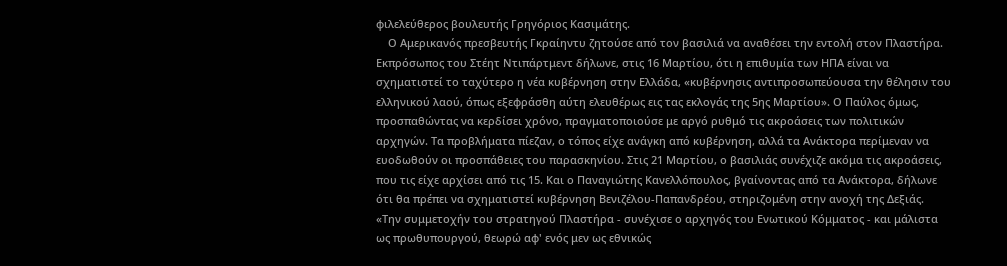φιλελεύθερος βουλευτής Γρηγόριος Κασιμάτης.
    Ο Αμερικανός πρεσβευτής Γκραίηντυ ζητούσε από τον βασιλιά να αναθέσει την εντολή στον Πλαστήρα. Εκπρόσωπος του Στέητ Ντιπάρτμεντ δήλωνε, στις 16 Μαρτίου, ότι η επιθυμία των ΗΠΑ είναι να σχηματιστεί το ταχύτερο η νέα κυβέρνηση στην Ελλάδα, «κυβέρνησις αντιπροσωπεύουσα την θέλησιν του ελληνικού λαού, όπως εξεφράσθη αύτη ελευθέρως εις τας εκλογάς της 5ης Μαρτίου». Ο Παύλος όμως, προσπαθώντας να κερδίσει χρόνο, πραγματοποιούσε με αργό ρυθμό τις ακροάσεις των πολιτικών αρχηγών. Τα προβλήματα πίεζαν, ο τόπος είχε ανάγκη από κυβέρνηση, αλλά τα Ανάκτορα περίμεναν να ευοδωθούν οι προσπάθειες του παρασκηνίου. Στις 21 Μαρτίου, ο βασιλιάς συνέχιζε ακόμα τις ακροάσεις, που τις είχε αρχίσει από τις 15. Και ο Παναγιώτης Κανελλόπουλος, βγαίνοντας από τα Ανάκτορα, δήλωνε ότι θα πρέπει να σχηματιστεί κυβέρνηση Βενιζέλου-Παπανδρέου, στηριζομένη στην ανοχή της Δεξιάς.
«Την συμμετοχήν του στρατηγού Πλαστήρα - συνέχισε ο αρχηγός του Ενωτικού Κόμματος - και μάλιστα ως πρωθυπουργού, θεωρώ αφ' ενός μεν ως εθνικώς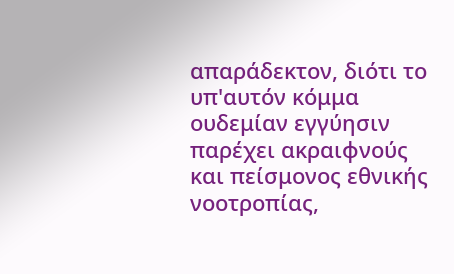απαράδεκτον, διότι το υπ'αυτόν κόμμα ουδεμίαν εγγύησιν παρέχει ακραιφνούς και πείσμονος εθνικής νοοτροπίας,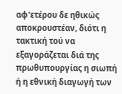αφ'ετέρου δε ηθικώς αποκρουστέαν, διότι η τακτική τού να εξαγοράζεται διά της πρωθυπουργίας η σιωπή ή η εθνική διαγωγή των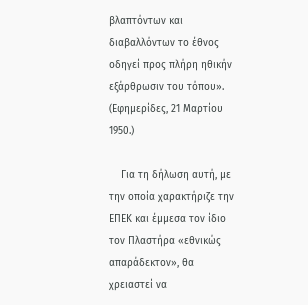βλαπτόντων και διαβαλλόντων το έθνος οδηγεί προς πλήρη ηθικήν εξάρθρωσιν του τόπου». (Εφημερίδες, 21 Μαρτίου 1950.)

    Για τη δήλωση αυτή, με την οποία χαρακτήριζε την ΕΠΕΚ και έμμεσα τον ίδιο τον Πλαστήρα «εθνικώς απαράδεκτον», θα χρειαστεί να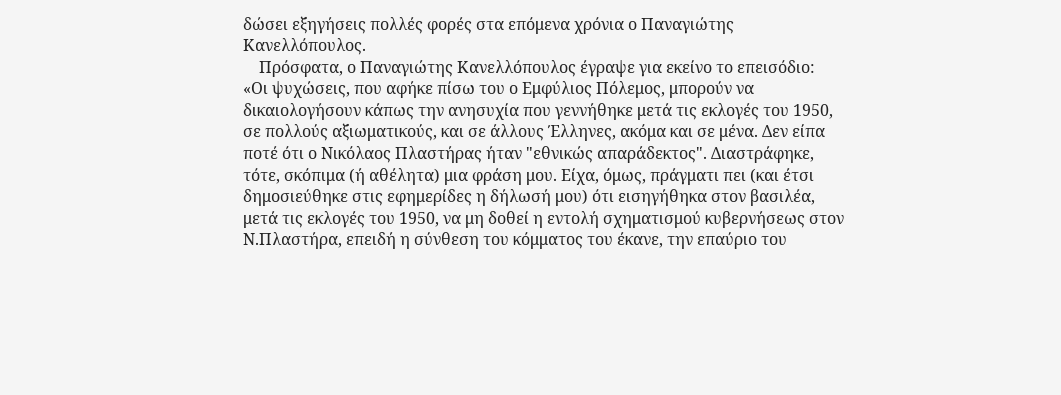δώσει εξηγήσεις πολλές φορές στα επόμενα χρόνια ο Παναγιώτης Κανελλόπουλος.
    Πρόσφατα, ο Παναγιώτης Κανελλόπουλος έγραψε για εκείνο το επεισόδιο:
«Οι ψυχώσεις, που αφήκε πίσω του ο Εμφύλιος Πόλεμος, μπορούν να δικαιολογήσουν κάπως την ανησυχία που γεννήθηκε μετά τις εκλογές του 1950, σε πολλούς αξιωματικούς, και σε άλλους Έλληνες, ακόμα και σε μένα. Δεν είπα ποτέ ότι ο Νικόλαος Πλαστήρας ήταν "εθνικώς απαράδεκτος". Διαστράφηκε, τότε, σκόπιμα (ή αθέλητα) μια φράση μου. Είχα, όμως, πράγματι πει (και έτσι δημοσιεύθηκε στις εφημερίδες η δήλωσή μου) ότι εισηγήθηκα στον βασιλέα, μετά τις εκλογές του 1950, να μη δοθεί η εντολή σχηματισμού κυβερνήσεως στον Ν.Πλαστήρα, επειδή η σύνθεση του κόμματος του έκανε, την επαύριο του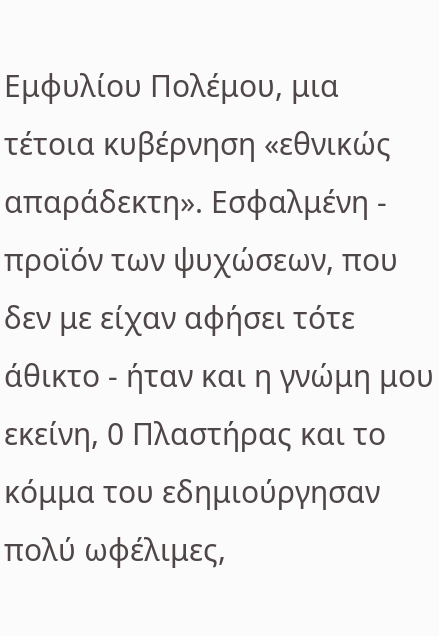Εμφυλίου Πολέμου, μια τέτοια κυβέρνηση «εθνικώς απαράδεκτη». Εσφαλμένη - προϊόν των ψυχώσεων, που δεν με είχαν αφήσει τότε άθικτο - ήταν και η γνώμη μου εκείνη, 0 Πλαστήρας και το κόμμα του εδημιούργησαν πολύ ωφέλιμες,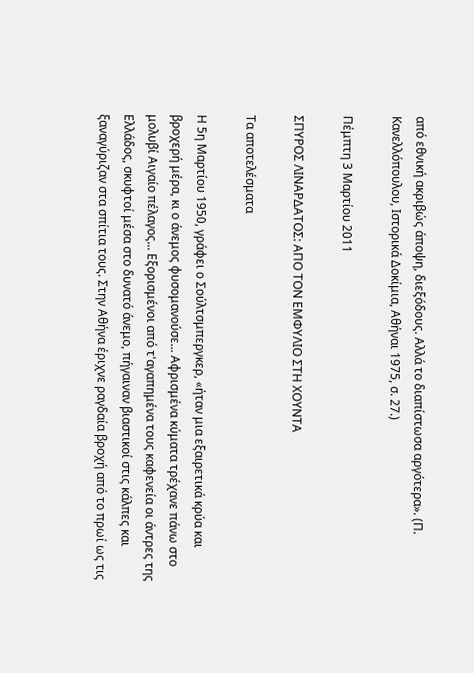από εθνική ακριβώς άποψη, διεξόδους. Αλλά το διαπίστωσα αργότερα». (Π. Κανελλόπουλου, Ιστορικά Δοκίμια, Αθήναι 1975, σ. 27.)

Πέμπτη 3 Μαρτίου 2011

ΣΠΥΡΟΣ ΛΙΝΑΡΔΑΤΟΣ: ΑΠΟ ΤΟΝ ΕΜΦΥΛΙΟ ΣΤΗ ΧΟΥΝΤΑ

Τα αποτελέσματα

Η 5η Μαρτίου 1950, γράφει ο Σούλτσμπεργκερ, «ήταν μια εξαιρετικά κρύα και βροχερή μέρα, κι ο άνεμος φυσομανούσε... Αφρισμένα κύματα τρέχανε πάνω στο μολυβί Αιγαίο πέλαγος... Εξορισμένοι από τ'αγαπημένα τους καφενεία οι άντρες της Ελλάδος, σκυφτοί μέσα στο δυνατό άνεμο, πήγαιναν βιαστικοί στις κάλπες και ξαναγύριζαν στα σπίτια τους. Στην Αθήνα έριχνε ραγδαία βροχή από το πρωί ως τις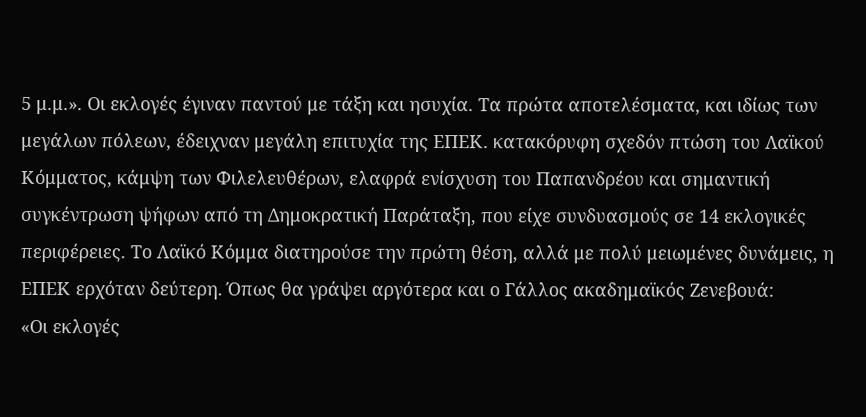5 μ.μ.». Οι εκλογές έγιναν παντού με τάξη και ησυχία. Τα πρώτα αποτελέσματα, και ιδίως των μεγάλων πόλεων, έδειχναν μεγάλη επιτυχία της ΕΠΕΚ. κατακόρυφη σχεδόν πτώση του Λαϊκού Κόμματος, κάμψη των Φιλελευθέρων, ελαφρά ενίσχυση του Παπανδρέου και σημαντική συγκέντρωση ψήφων από τη Δημοκρατική Παράταξη, που είχε συνδυασμούς σε 14 εκλογικές περιφέρειες. Το Λαϊκό Κόμμα διατηρούσε την πρώτη θέση, αλλά με πολύ μειωμένες δυνάμεις, η ΕΠΕΚ ερχόταν δεύτερη. Όπως θα γράψει αργότερα και ο Γάλλος ακαδημαϊκός Ζενεβουά:
«Οι εκλογές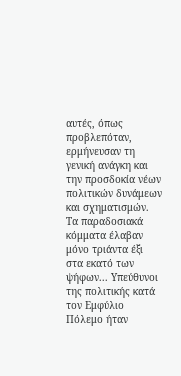αυτές, όπως προβλεπόταν, ερμήνευσαν τη γενική ανάγκη και την προσδοκία νέων πολιτικών δυνάμεων και σχηματισμών. Τα παραδοσιακά κόμματα έλαβαν μόνο τριάντα έξι στα εκατό των ψήφων... Υπεύθυνοι της πολιτικής κατά τον Εμφύλιο Πόλεμο ήταν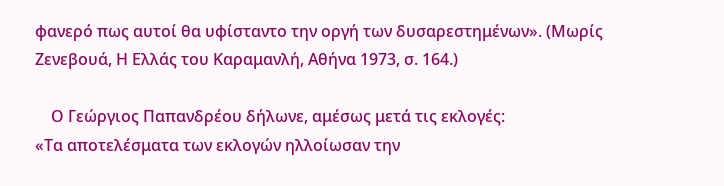φανερό πως αυτοί θα υφίσταντο την οργή των δυσαρεστημένων». (Μωρίς Ζενεβουά, Η Ελλάς του Καραμανλή, Αθήνα 1973, σ. 164.)

    Ο Γεώργιος Παπανδρέου δήλωνε, αμέσως μετά τις εκλογές:
«Τα αποτελέσματα των εκλογών ηλλοίωσαν την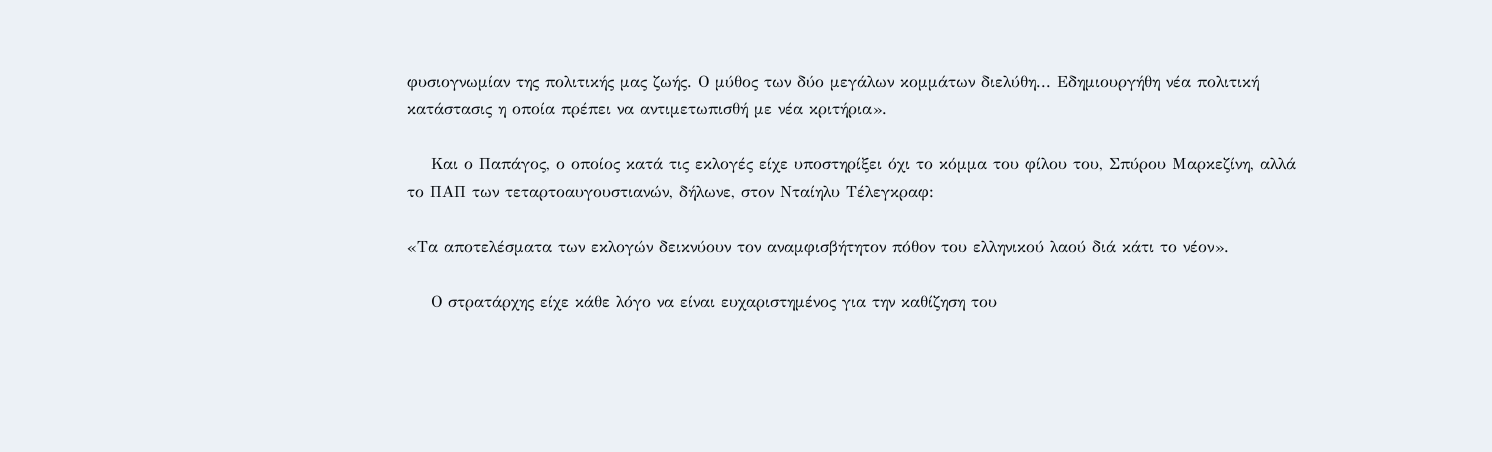φυσιογνωμίαν της πολιτικής μας ζωής. Ο μύθος των δύο μεγάλων κομμάτων διελύθη... Εδημιουργήθη νέα πολιτική κατάστασις η οποία πρέπει να αντιμετωπισθή με νέα κριτήρια».

    Και ο Παπάγος, ο οποίος κατά τις εκλογές είχε υποστηρίξει όχι το κόμμα του φίλου του, Σπύρου Μαρκεζίνη, αλλά το ΠΑΠ των τεταρτοαυγουστιανών, δήλωνε, στον Νταίηλυ Τέλεγκραφ:

«Τα αποτελέσματα των εκλογών δεικνύουν τον αναμφισβήτητον πόθον του ελληνικού λαού διά κάτι το νέον».

    Ο στρατάρχης είχε κάθε λόγο να είναι ευχαριστημένος για την καθίζηση του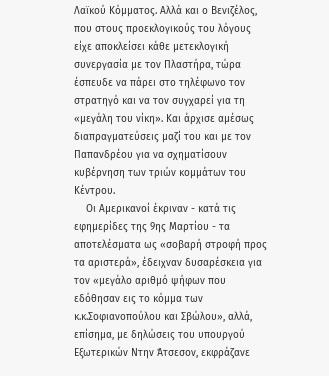Λαϊκού Κόμματος. Αλλά και ο Βενιζέλος, που στους προεκλογικούς του λόγους είχε αποκλείσει κάθε μετεκλογική συνεργασία με τον Πλαστήρα, τώρα έσπευδε να πάρει στο τηλέφωνο τον στρατηγό και να τον συγχαρεί για τη «μεγάλη του νίκη». Και άρχισε αμέσως διαπραγματεύσεις μαζί του και με τον Παπανδρέου για να σχηματίσουν κυβέρνηση των τριών κομμάτων του Κέντρου.
    Οι Αμερικανοί έκριναν - κατά τις εφημερίδες της 9ης Μαρτίου - τα αποτελέσματα ως «σοβαρή στροφή προς τα αριστερά», έδειχναν δυσαρέσκεια για τον «μεγάλο αριθμό ψήφων που εδόθησαν εις το κόμμα των κ.κ.Σοφιανοπούλου και Σβώλου», αλλά, επίσημα, με δηλώσεις του υπουργού Εξωτερικών Ντην Άτσεσον, εκφράζανε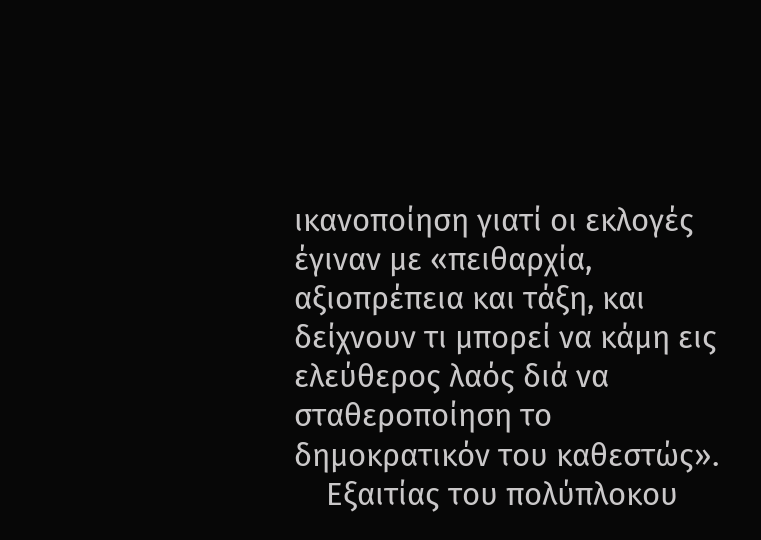ικανοποίηση γιατί οι εκλογές έγιναν με «πειθαρχία, αξιοπρέπεια και τάξη, και δείχνουν τι μπορεί να κάμη εις ελεύθερος λαός διά να σταθεροποίηση το δημοκρατικόν του καθεστώς».
    Εξαιτίας του πολύπλοκου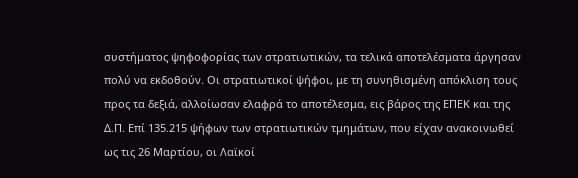συστήματος ψηφοφορίας των στρατιωτικών, τα τελικά αποτελέσματα άργησαν πολύ να εκδοθούν. Οι στρατιωτικοί ψήφοι, με τη συνηθισμένη απόκλιση τους προς τα δεξιά, αλλοίωσαν ελαφρά το αποτέλεσμα, εις βάρος της ΕΠΕΚ και της Δ.Π. Επί 135.215 ψήφων των στρατιωτικών τμημάτων, που είχαν ανακοινωθεί ως τις 26 Μαρτίου, οι Λαϊκοί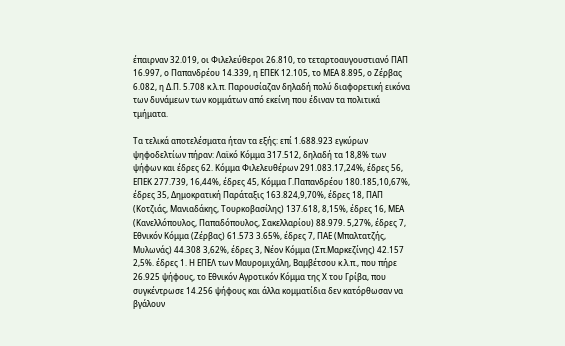έπαιρναν 32.019, οι Φιλελεύθεροι 26.810, το τεταρτοαυγουστιανό ΠΑΠ 16.997, ο Παπανδρέου 14.339, η ΕΠΕΚ 12.105, το ΜΕΑ 8.895, ο Ζέρβας 6.082, η Δ.Π. 5.708 κ.λ.π. Παρουσίαζαν δηλαδή πολύ διαφορετική εικόνα των δυνάμεων των κομμάτων από εκείνη που έδιναν τα πολιτικά τμήματα.

Τα τελικά αποτελέσματα ήταν τα εξής: επί 1.688.923 εγκύρων ψηφοδελτίων πήραν: Λαϊκό Κόμμα 317.512, δηλαδή τα 18,8% των ψήφων και έδρες 62. Κόμμα Φιλελευθέρων 291.083.17,24%, έδρες 56, ΕΠΕΚ 277.739, 16,44%, έδρες 45, Κόμμα Γ.Παπανδρέου 180.185,10,67%, έδρες 35, Δημοκρατική Παράταξις 163.824,9,70%, έδρες 18, ΠΑΠ (Κοτζιάς, Μανιαδάκης, Τουρκοβασίλης) 137.618, 8,15%, έδρες 16, ΜΕΑ (Κανελλόπουλος, Παπαδόπουλος, Σακελλαρίου) 88.979. 5,27%, έδρες 7, Εθνικόν Κόμμα (Ζέρβας) 61.573 3.65%, έδρες 7, ΠΑΕ (Μπαλτατζής, Μυλωνάς) 44.308 3,62%, έδρες 3, Νέον Κόμμα (Σπ.Μαρκεζίνης) 42.157 2,5%. έδρες 1. Η ΕΠΕΛ των Μαυρομιχάλη, Βαμβέτσου κ.λ.π., που πήρε 26.925 ψήφους, το Εθνικόν Αγροτικόν Κόμμα της Χ του Γρίβα, που συγκέντρωσε 14.256 ψήφους και άλλα κομματίδια δεν κατόρθωσαν να βγάλουν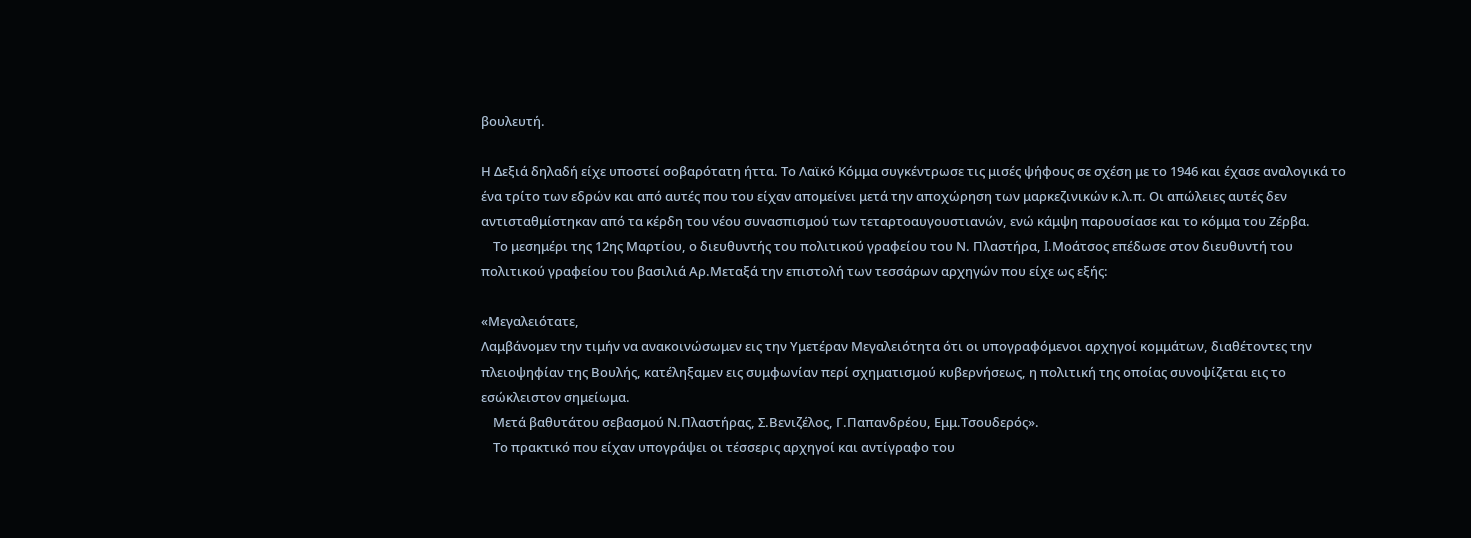βουλευτή.

Η Δεξιά δηλαδή είχε υποστεί σοβαρότατη ήττα. Το Λαϊκό Κόμμα συγκέντρωσε τις μισές ψήφους σε σχέση με το 1946 και έχασε αναλογικά το ένα τρίτο των εδρών και από αυτές που του είχαν απομείνει μετά την αποχώρηση των μαρκεζινικών κ.λ.π. Οι απώλειες αυτές δεν αντισταθμίστηκαν από τα κέρδη του νέου συνασπισμού των τεταρτοαυγουστιανών, ενώ κάμψη παρουσίασε και το κόμμα του Ζέρβα.
    Το μεσημέρι της 12ης Μαρτίου, ο διευθυντής του πολιτικού γραφείου του Ν. Πλαστήρα, I.Μοάτσος επέδωσε στον διευθυντή του πολιτικού γραφείου του βασιλιά Αρ.Μεταξά την επιστολή των τεσσάρων αρχηγών που είχε ως εξής:

«Μεγαλειότατε,
Λαμβάνομεν την τιμήν να ανακοινώσωμεν εις την Υμετέραν Μεγαλειότητα ότι οι υπογραφόμενοι αρχηγοί κομμάτων, διαθέτοντες την πλειοψηφίαν της Βουλής, κατέληξαμεν εις συμφωνίαν περί σχηματισμού κυβερνήσεως, η πολιτική της οποίας συνοψίζεται εις το εσώκλειστον σημείωμα.
    Μετά βαθυτάτου σεβασμού Ν.Πλαστήρας, Σ.Βενιζέλος, Γ.Παπανδρέου, Εμμ.Τσουδερός».
    Το πρακτικό που είχαν υπογράψει οι τέσσερις αρχηγοί και αντίγραφο του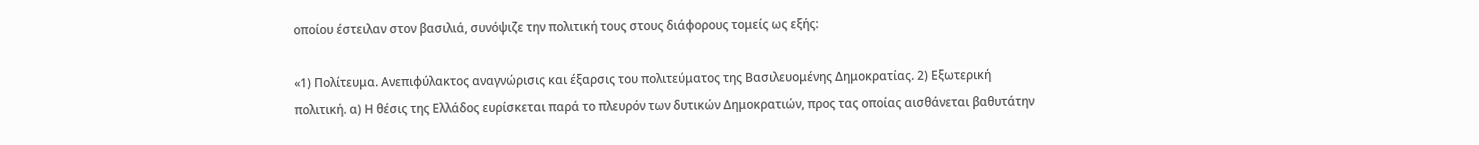οποίου έστειλαν στον βασιλιά, συνόψιζε την πολιτική τους στους διάφορους τομείς ως εξής:

«1) Πολίτευμα. Ανεπιφύλακτος αναγνώρισις και έξαρσις του πολιτεύματος της Βασιλευομένης Δημοκρατίας. 2) Εξωτερική πολιτική. α) Η θέσις της Ελλάδος ευρίσκεται παρά το πλευρόν των δυτικών Δημοκρατιών, προς τας οποίας αισθάνεται βαθυτάτην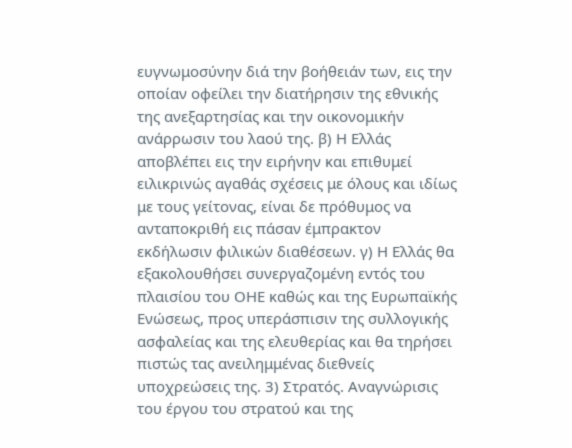ευγνωμοσύνην διά την βοήθειάν των, εις την οποίαν οφείλει την διατήρησιν της εθνικής της ανεξαρτησίας και την οικονομικήν ανάρρωσιν του λαού της. β) Η Ελλάς αποβλέπει εις την ειρήνην και επιθυμεί ειλικρινώς αγαθάς σχέσεις με όλους και ιδίως με τους γείτονας, είναι δε πρόθυμος να ανταποκριθή εις πάσαν έμπρακτον εκδήλωσιν φιλικών διαθέσεων. γ) Η Ελλάς θα εξακολουθήσει συνεργαζομένη εντός του πλαισίου του ΟΗΕ καθώς και της Ευρωπαϊκής Ενώσεως, προς υπεράσπισιν της συλλογικής ασφαλείας και της ελευθερίας και θα τηρήσει πιστώς τας ανειλημμένας διεθνείς υποχρεώσεις της. 3) Στρατός. Αναγνώρισις του έργου του στρατού και της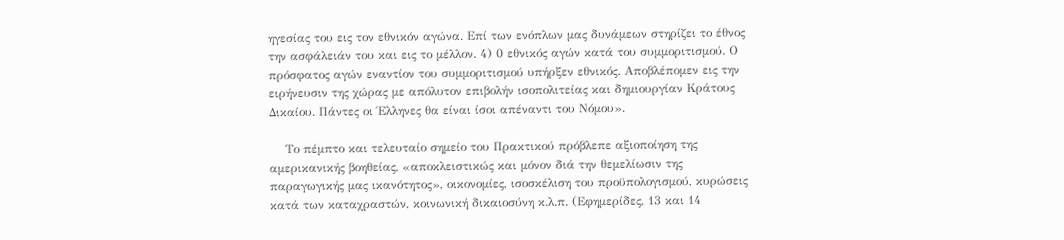ηγεσίας του εις τον εθνικόν αγώνα. Επί των ενόπλων μας δυνάμεων στηρίζει το έθνος την ασφάλειάν του και εις το μέλλον. 4) 0 εθνικός αγών κατά του συμμοριτισμού. Ο πρόσφατος αγών εναντίον του συμμοριτισμού υπήρξεν εθνικός. Αποβλέπομεν εις την ειρήνευσιν της χώρας με απόλυτον επιβολήν ισοπολιτείας και δημιουργίαν Κράτους Δικαίου. Πάντες οι Έλληνες θα είναι ίσοι απέναντι του Νόμου».

    Το πέμπτο και τελευταίο σημείο του Πρακτικού πρόβλεπε αξιοποίηση της αμερικανικής βοηθείας, «αποκλειστικώς και μόνον διά την θεμελίωσιν της παραγωγικής μας ικανότητος», οικονομίες, ισοσκέλιση του προϋπολογισμού, κυρώσεις κατά των καταχραστών, κοινωνική δικαιοσύνη κ.λ.π. (Εφημερίδες, 13 και 14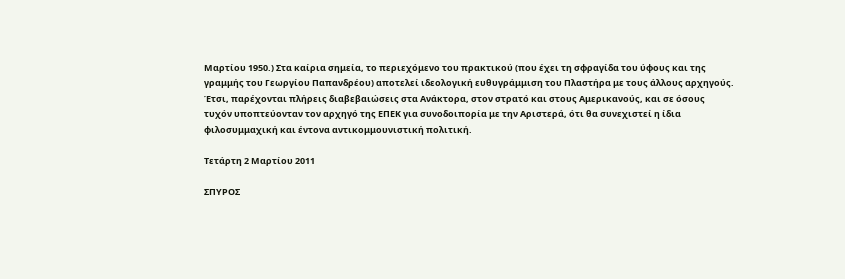Μαρτίου 1950.) Στα καίρια σημεία, το περιεχόμενο του πρακτικού (που έχει τη σφραγίδα του ύφους και της γραμμής του Γεωργίου Παπανδρέου) αποτελεί ιδεολογική ευθυγράμμιση του Πλαστήρα με τους άλλους αρχηγούς. Έτσι, παρέχονται πλήρεις διαβεβαιώσεις στα Ανάκτορα, στον στρατό και στους Αμερικανούς, και σε όσους τυχόν υποπτεύονταν τον αρχηγό της ΕΠΕΚ για συνοδοιπορία με την Αριστερά, ότι θα συνεχιστεί η ίδια φιλοσυμμαχική και έντονα αντικομμουνιστική πολιτική.

Τετάρτη 2 Μαρτίου 2011

ΣΠΥΡΟΣ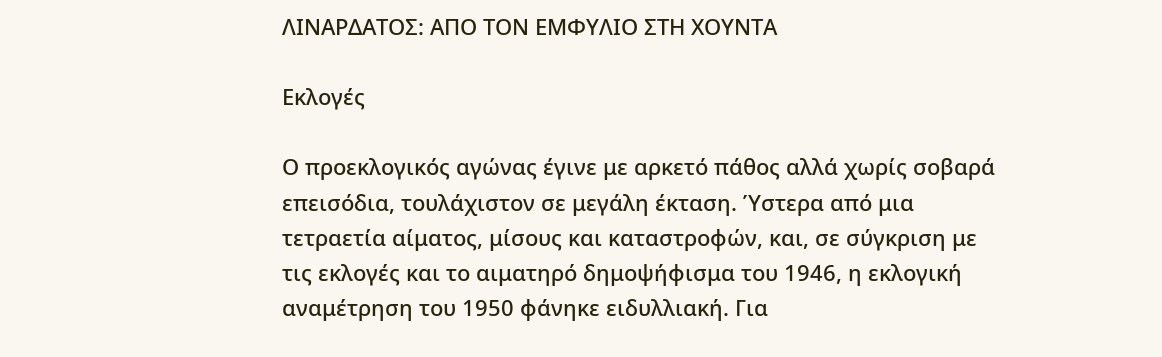ΛΙΝΑΡΔΑΤΟΣ: ΑΠΟ ΤΟΝ ΕΜΦΥΛΙΟ ΣΤΗ ΧΟΥΝΤΑ

Εκλογές

Ο προεκλογικός αγώνας έγινε με αρκετό πάθος αλλά χωρίς σοβαρά επεισόδια, τουλάχιστον σε μεγάλη έκταση. Ύστερα από μια τετραετία αίματος, μίσους και καταστροφών, και, σε σύγκριση με τις εκλογές και το αιματηρό δημοψήφισμα του 1946, η εκλογική αναμέτρηση του 1950 φάνηκε ειδυλλιακή. Για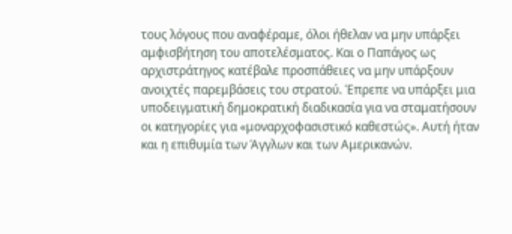τους λόγους που αναφέραμε, όλοι ήθελαν να μην υπάρξει αμφισβήτηση του αποτελέσματος. Και ο Παπάγος ως αρχιστράτηγος κατέβαλε προσπάθειες να μην υπάρξουν ανοιχτές παρεμβάσεις του στρατού. Έπρεπε να υπάρξει μια υποδειγματική δημοκρατική διαδικασία για να σταματήσουν οι κατηγορίες για «μοναρχοφασιστικό καθεστώς». Αυτή ήταν και η επιθυμία των Άγγλων και των Αμερικανών.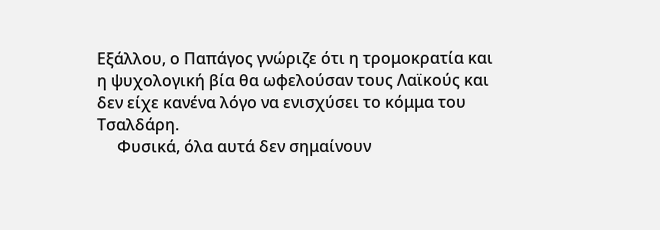Εξάλλου, ο Παπάγος γνώριζε ότι η τρομοκρατία και η ψυχολογική βία θα ωφελούσαν τους Λαϊκούς και δεν είχε κανένα λόγο να ενισχύσει το κόμμα του Τσαλδάρη.
     Φυσικά, όλα αυτά δεν σημαίνουν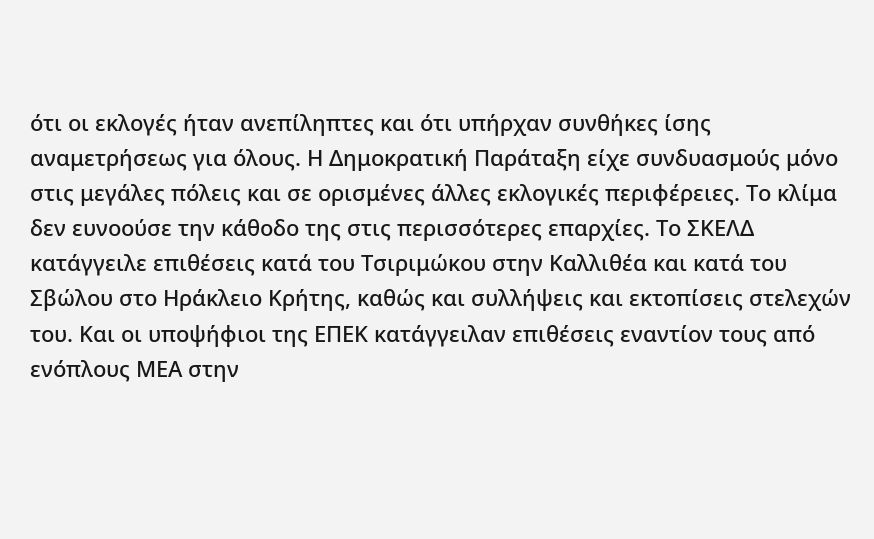ότι οι εκλογές ήταν ανεπίληπτες και ότι υπήρχαν συνθήκες ίσης αναμετρήσεως για όλους. Η Δημοκρατική Παράταξη είχε συνδυασμούς μόνο στις μεγάλες πόλεις και σε ορισμένες άλλες εκλογικές περιφέρειες. Το κλίμα δεν ευνοούσε την κάθοδο της στις περισσότερες επαρχίες. Το ΣΚΕΛΔ κατάγγειλε επιθέσεις κατά του Τσιριμώκου στην Καλλιθέα και κατά του Σβώλου στο Ηράκλειο Κρήτης, καθώς και συλλήψεις και εκτοπίσεις στελεχών του. Και οι υποψήφιοι της ΕΠΕΚ κατάγγειλαν επιθέσεις εναντίον τους από ενόπλους ΜΕΑ στην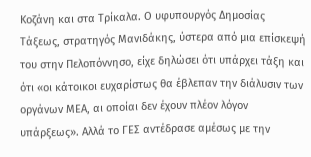Κοζάνη και στα Τρίκαλα. Ο υφυπουργός Δημοσίας Τάξεως, στρατηγός Μανιδάκης, ύστερα από μια επίσκεψή του στην Πελοπόννησο, είχε δηλώσει ότι υπάρχει τάξη και ότι «οι κάτοικοι ευχαρίστως θα έβλεπαν την διάλυσιν των οργάνων ΜΕΑ, αι οποίαι δεν έχουν πλέον λόγον υπάρξεως». Αλλά το ΓΕΣ αντέδρασε αμέσως με την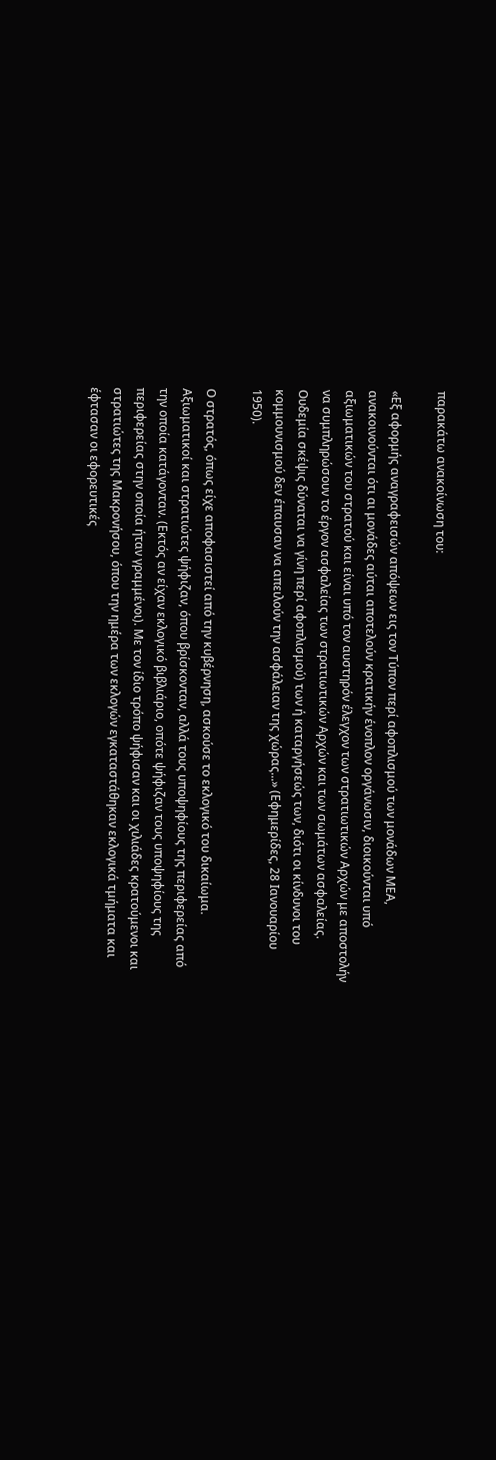παρακάτω ανακοίνωση του:

«Εξ αφορμής αναγραφεισών απόψεων εις τον Τύπον περί αφοπλισμού των μονάδων ΜΕΑ, ανακοινούνται ότι αι μονάδες αύται αποτελούν κρατικήν ένοπλον οργάνωσιν, διοικούνται υπό αξιωματικών του στρατού και είναι υπό τον αυστηρόν έλεγχον των στρατιωτικών Αρχών με αποστολήν να συμπληρώσουν το έργον ασφαλείας των στρατιωτικών Αρχών και των σωμάτων ασφαλείας. Ουδεμία σκέψις δύναται να γίνη περί αφοπλισμού) των ή καταργήσεώς των, διότι οι κίνδυνοι του κομμουνισμού δεν έπαυσαν να απειλούν την ασφάλειαν της χώρας...» (Εφημερίδες, 28 Ιανουαρίου 1950).

Ο στρατός, όπως είχε αποφασιστεί από την κυβέρνηση, ασκούσε το εκλογικό του δικαίωμα. Αξιωματικοί και στρατιώτες ψήφιζαν, όπου βρίσκονταν, αλλά τους υποψηφίους της περιφερείας από την οποία κατάγονταν. (Εκτός αν είχαν εκλογικό βιβλιάριο, οπότε ψήφιζαν τους υποψηφίους της περιφερείας στην οποία ήταν γραμμένοι). Με τον ίδιο τρόπο ψήφισαν και οι χιλιάδες κρατούμενοι και στρατιώτες της Μακρονήσου, όπου την ημέρα των εκλογών εγκαταστάθηκαν εκλογικά τμήματα και έφτασαν οι εφορευτικές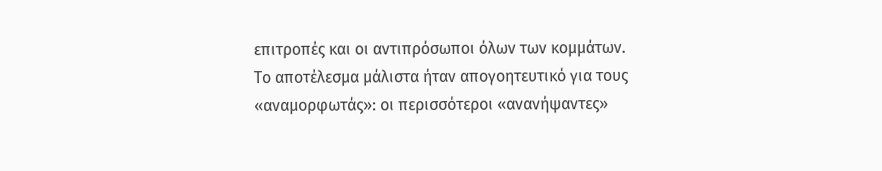επιτροπές και οι αντιπρόσωποι όλων των κομμάτων. Το αποτέλεσμα μάλιστα ήταν απογοητευτικό για τους «αναμορφωτάς»: οι περισσότεροι «ανανήψαντες»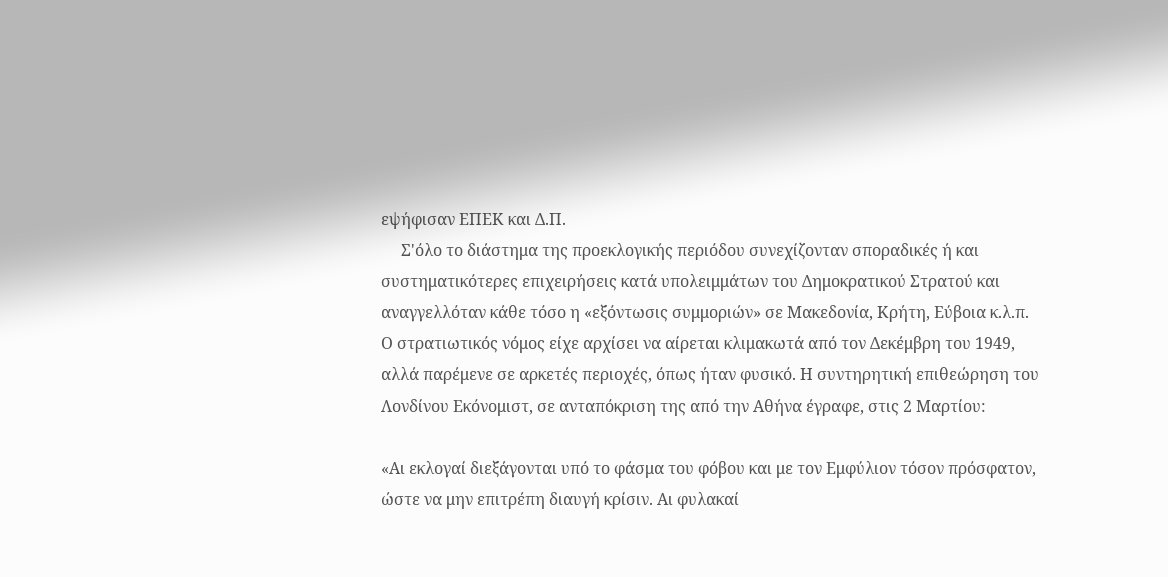εψήφισαν ΕΠΕΚ και Δ.Π.
     Σ'όλο το διάστημα της προεκλογικής περιόδου συνεχίζονταν σποραδικές ή και συστηματικότερες επιχειρήσεις κατά υπολειμμάτων του Δημοκρατικού Στρατού και αναγγελλόταν κάθε τόσο η «εξόντωσις συμμοριών» σε Μακεδονία, Κρήτη, Εύβοια κ.λ.π. Ο στρατιωτικός νόμος είχε αρχίσει να αίρεται κλιμακωτά από τον Δεκέμβρη του 1949, αλλά παρέμενε σε αρκετές περιοχές, όπως ήταν φυσικό. Η συντηρητική επιθεώρηση του Λονδίνου Εκόνομιστ, σε ανταπόκριση της από την Αθήνα έγραφε, στις 2 Μαρτίου:

«Αι εκλογαί διεξάγονται υπό το φάσμα του φόβου και με τον Εμφύλιον τόσον πρόσφατον, ώστε να μην επιτρέπη διαυγή κρίσιν. Αι φυλακαί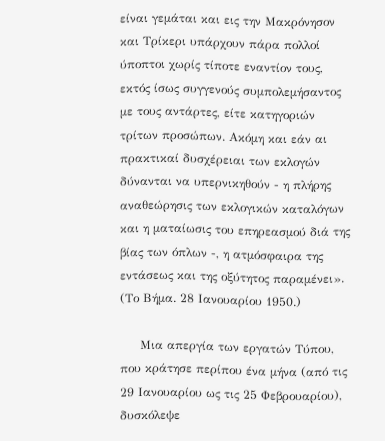είναι γεμάται και εις την Μακρόνησον και Τρίκερι υπάρχουν πάρα πολλοί ύποπτοι χωρίς τίποτε εναντίον τους, εκτός ίσως συγγενούς συμπολεμήσαντος με τους αντάρτες, είτε κατηγοριών τρίτων προσώπων. Ακόμη και εάν αι πρακτικαί δυσχέρειαι των εκλογών δύνανται να υπερνικηθούν - η πλήρης αναθεώρησις των εκλογικών καταλόγων και η ματαίωσις του επηρεασμού διά της βίας των όπλων -, η ατμόσφαιρα της εντάσεως και της οξύτητος παραμένει». (Το Βήμα. 28 Ιανουαρίου 1950.)

     Μια απεργία των εργατών Τύπου, που κράτησε περίπου ένα μήνα (από τις 29 Ιανουαρίου ως τις 25 Φεβρουαρίου), δυσκόλεψε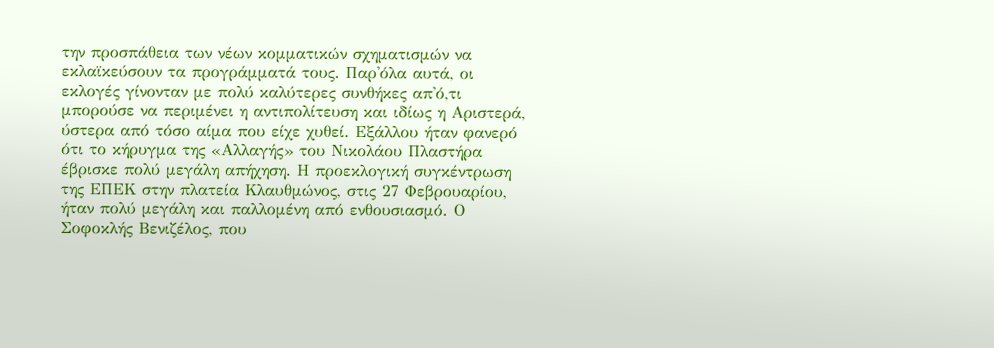την προσπάθεια των νέων κομματικών σχηματισμών να εκλαϊκεύσουν τα προγράμματά τους. Παρ'όλα αυτά, οι εκλογές γίνονταν με πολύ καλύτερες συνθήκες απ'ό,τι μπορούσε να περιμένει η αντιπολίτευση και ιδίως η Αριστερά, ύστερα από τόσο αίμα που είχε χυθεί. Εξάλλου ήταν φανερό ότι το κήρυγμα της «Αλλαγής» του Νικολάου Πλαστήρα έβρισκε πολύ μεγάλη απήχηση. Η προεκλογική συγκέντρωση της ΕΠΕΚ στην πλατεία Κλαυθμώνος, στις 27 Φεβρουαρίου, ήταν πολύ μεγάλη και παλλομένη από ενθουσιασμό. Ο Σοφοκλής Βενιζέλος, που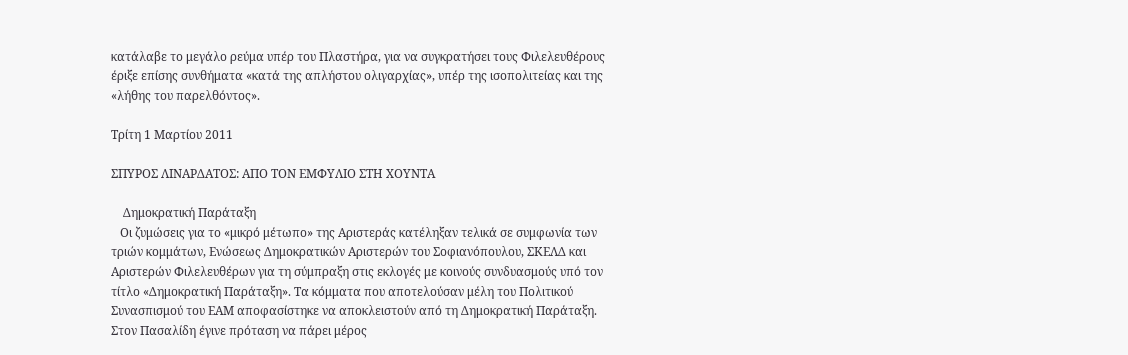κατάλαβε το μεγάλο ρεύμα υπέρ του Πλαστήρα, για να συγκρατήσει τους Φιλελευθέρους έριξε επίσης συνθήματα «κατά της απλήστου ολιγαρχίας», υπέρ της ισοπολιτείας και της «λήθης του παρελθόντος».

Τρίτη 1 Μαρτίου 2011

ΣΠΥΡΟΣ ΛΙΝΑΡΔΑΤΟΣ: ΑΠΟ ΤΟΝ ΕΜΦΥΛΙΟ ΣΤΗ ΧΟΥΝΤΑ

    Δημοκρατική Παράταξη
   Οι ζυμώσεις για το «μικρό μέτωπο» της Αριστεράς κατέληξαν τελικά σε συμφωνία των τριών κομμάτων, Ενώσεως Δημοκρατικών Αριστερών του Σοφιανόπουλου, ΣΚΕΛΔ και Αριστερών Φιλελευθέρων για τη σύμπραξη στις εκλογές με κοινούς συνδυασμούς υπό τον τίτλο «Δημοκρατική Παράταξη». Τα κόμματα που αποτελούσαν μέλη του Πολιτικού Συνασπισμού του ΕΑΜ αποφασίστηκε να αποκλειστούν από τη Δημοκρατική Παράταξη. Στον Πασαλίδη έγινε πρόταση να πάρει μέρος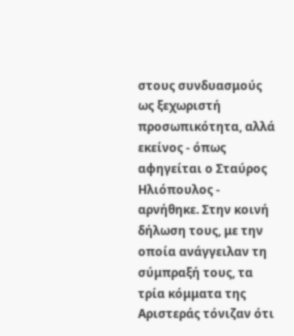στους συνδυασμούς ως ξεχωριστή προσωπικότητα, αλλά εκείνος - όπως αφηγείται ο Σταύρος Ηλιόπουλος - αρνήθηκε. Στην κοινή δήλωση τους, με την οποία ανάγγειλαν τη σύμπραξή τους, τα τρία κόμματα της Αριστεράς τόνιζαν ότι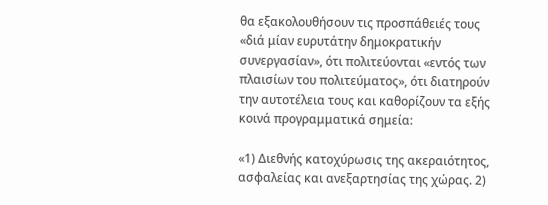θα εξακολουθήσουν τις προσπάθειές τους «διά μίαν ευρυτάτην δημοκρατικήν συνεργασίαν», ότι πολιτεύονται «εντός των πλαισίων του πολιτεύματος», ότι διατηρούν την αυτοτέλεια τους και καθορίζουν τα εξής κοινά προγραμματικά σημεία:

«1) Διεθνής κατοχύρωσις της ακεραιότητος, ασφαλείας και ανεξαρτησίας της χώρας. 2)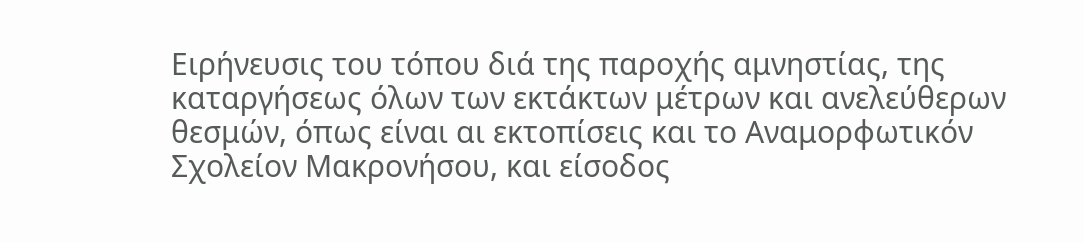Ειρήνευσις του τόπου διά της παροχής αμνηστίας, της καταργήσεως όλων των εκτάκτων μέτρων και ανελεύθερων θεσμών, όπως είναι αι εκτοπίσεις και το Αναμορφωτικόν Σχολείον Μακρονήσου, και είσοδος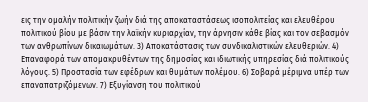εις την ομαλήν πολιτικήν ζωήν διά της αποκαταστάσεως ισοπολιτείας και ελευθέρου πολιτικού βίου με βάσιν την λαϊκήν κυριαρχίαν, την άρνησιν κάθε βίας και τον σεβασμόν των ανθρωπίνων δικαιωμάτων. 3) Αποκατάστασις των συνδικαλιστικών ελευθεριών. 4) Επαναφορά των απομακρυθέντων της δημοσίας και ιδιωτικής υπηρεσίας διά πολιτικούς λόγους. 5) Προστασία των εφέδρων και θυμάτων πολέμου. 6) Σοβαρά μέριμνα υπέρ των επαναπατριζόμενων. 7) Εξυγίανση του πολιτικού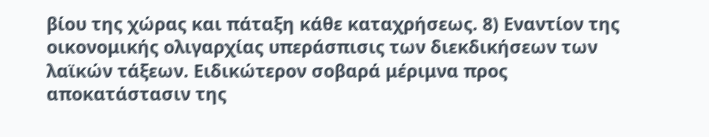βίου της χώρας και πάταξη κάθε καταχρήσεως. 8) Εναντίον της οικονομικής ολιγαρχίας υπεράσπισις των διεκδικήσεων των λαϊκών τάξεων. Ειδικώτερον σοβαρά μέριμνα προς αποκατάστασιν της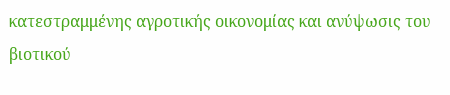κατεστραμμένης αγροτικής οικονομίας και ανύψωσις του βιοτικού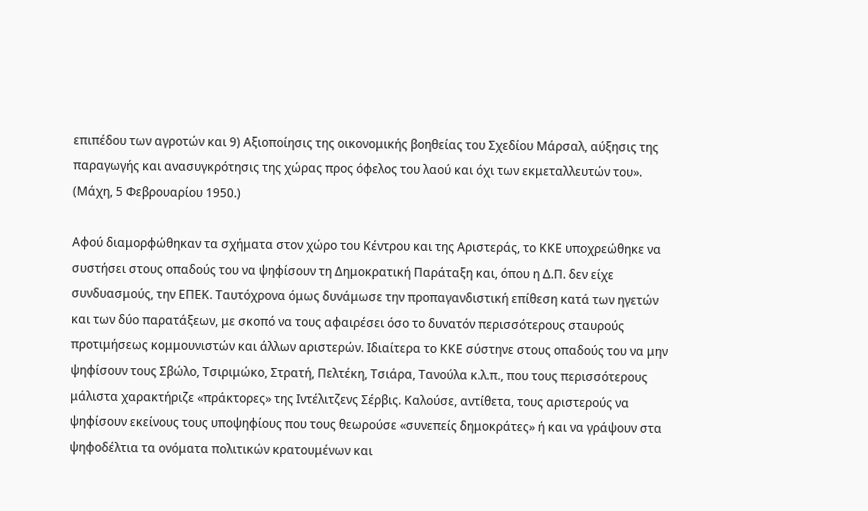επιπέδου των αγροτών και 9) Αξιοποίησις της οικονομικής βοηθείας του Σχεδίου Μάρσαλ, αύξησις της παραγωγής και ανασυγκρότησις της χώρας προς όφελος του λαού και όχι των εκμεταλλευτών του». (Μάχη, 5 Φεβρουαρίου 1950.)

Αφού διαμορφώθηκαν τα σχήματα στον χώρο του Κέντρου και της Αριστεράς, το ΚΚΕ υποχρεώθηκε να συστήσει στους οπαδούς του να ψηφίσουν τη Δημοκρατική Παράταξη και, όπου η Δ.Π. δεν είχε συνδυασμούς, την ΕΠΕΚ. Ταυτόχρονα όμως δυνάμωσε την προπαγανδιστική επίθεση κατά των ηγετών και των δύο παρατάξεων, με σκοπό να τους αφαιρέσει όσο το δυνατόν περισσότερους σταυρούς προτιμήσεως κομμουνιστών και άλλων αριστερών. Ιδιαίτερα το ΚΚΕ σύστηνε στους οπαδούς του να μην ψηφίσουν τους Σβώλο, Τσιριμώκο, Στρατή, Πελτέκη, Τσιάρα, Τανούλα κ.λ.π., που τους περισσότερους μάλιστα χαρακτήριζε «πράκτορες» της Ιντέλιτζενς Σέρβις. Καλούσε, αντίθετα, τους αριστερούς να ψηφίσουν εκείνους τους υποψηφίους που τους θεωρούσε «συνεπείς δημοκράτες» ή και να γράψουν στα ψηφοδέλτια τα ονόματα πολιτικών κρατουμένων και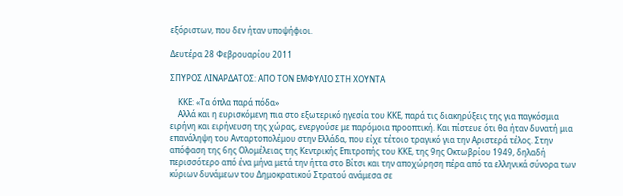εξόριστων, που δεν ήταν υποψήφιοι.

Δευτέρα 28 Φεβρουαρίου 2011

ΣΠΥΡΟΣ ΛΙΝΑΡΔΑΤΟΣ: ΑΠΟ ΤΟΝ ΕΜΦΥΛΙΟ ΣΤΗ ΧΟΥΝΤΑ

    ΚΚΕ: «Τα όπλα παρά πόδα»
    Αλλά και η ευρισκόμενη πια στο εξωτερικό ηγεσία του ΚΚΕ, παρά τις διακηρύξεις της για παγκόσμια ειρήνη και ειρήνευση της χώρας, ενεργούσε με παρόμοια προοπτική. Και πίστευε ότι θα ήταν δυνατή μια επανάληψη του Ανταρτοπολέμου στην Ελλάδα, που είχε τέτοιο τραγικό για την Αριστερά τέλος. Στην απόφαση της 6ης Ολομέλειας της Κεντρικής Επιτροπής του ΚΚΕ, της 9ης Οκτωβρίου 1949, δηλαδή περισσότερο από ένα μήνα μετά την ήττα στο Βίτσι και την αποχώρηση πέρα από τα ελληνικά σύνορα των κύριων δυνάμεων του Δημοκρατικού Στρατού ανάμεσα σε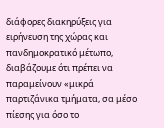διάφορες διακηρύξεις για ειρήνευση της χώρας και πανδημοκρατικό μέτωπο, διαβάζουμε ότι πρέπει να παραμείνουν «μικρά παρτιζάνικα τμήματα, σα μέσο πίεσης για όσο το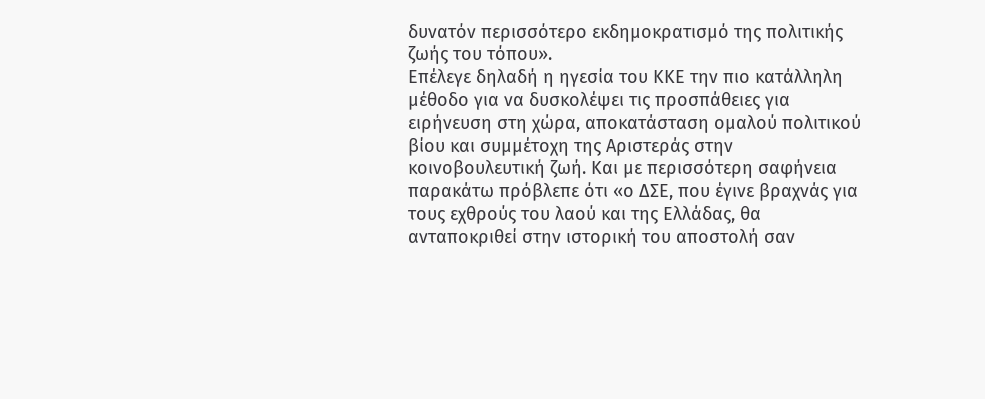δυνατόν περισσότερο εκδημοκρατισμό της πολιτικής ζωής του τόπου».
Επέλεγε δηλαδή η ηγεσία του ΚΚΕ την πιο κατάλληλη μέθοδο για να δυσκολέψει τις προσπάθειες για ειρήνευση στη χώρα, αποκατάσταση ομαλού πολιτικού βίου και συμμέτοχη της Αριστεράς στην κοινοβουλευτική ζωή. Και με περισσότερη σαφήνεια παρακάτω πρόβλεπε ότι «ο ΔΣΕ, που έγινε βραχνάς για τους εχθρούς του λαού και της Ελλάδας, θα ανταποκριθεί στην ιστορική του αποστολή σαν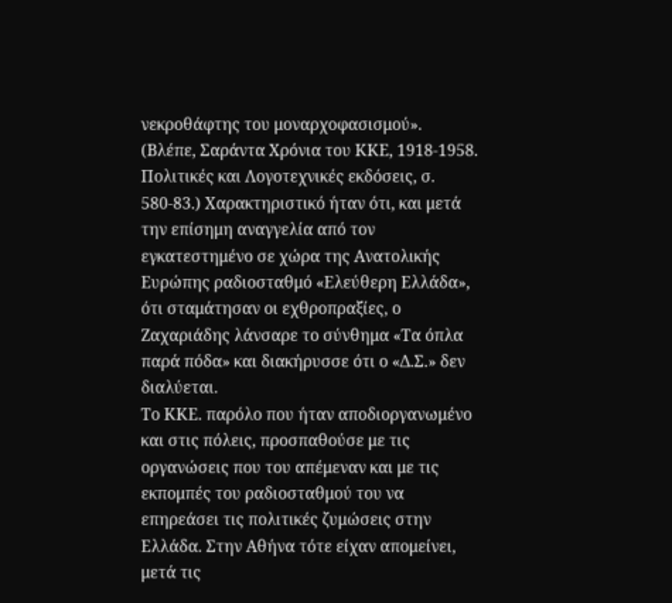νεκροθάφτης του μοναρχοφασισμού». (Βλέπε, Σαράντα Χρόνια του ΚΚΕ, 1918-1958. Πολιτικές και Λογοτεχνικές εκδόσεις, σ. 580-83.) Χαρακτηριστικό ήταν ότι, και μετά την επίσημη αναγγελία από τον εγκατεστημένο σε χώρα της Ανατολικής Ευρώπης ραδιοσταθμό «Ελεύθερη Ελλάδα», ότι σταμάτησαν οι εχθροπραξίες, ο Ζαχαριάδης λάνσαρε το σύνθημα «Τα όπλα παρά πόδα» και διακήρυσσε ότι ο «Δ.Σ.» δεν διαλύεται.
Το ΚΚΕ. παρόλο που ήταν αποδιοργανωμένο και στις πόλεις, προσπαθούσε με τις οργανώσεις που του απέμεναν και με τις εκπομπές του ραδιοσταθμού του να επηρεάσει τις πολιτικές ζυμώσεις στην Ελλάδα. Στην Αθήνα τότε είχαν απομείνει, μετά τις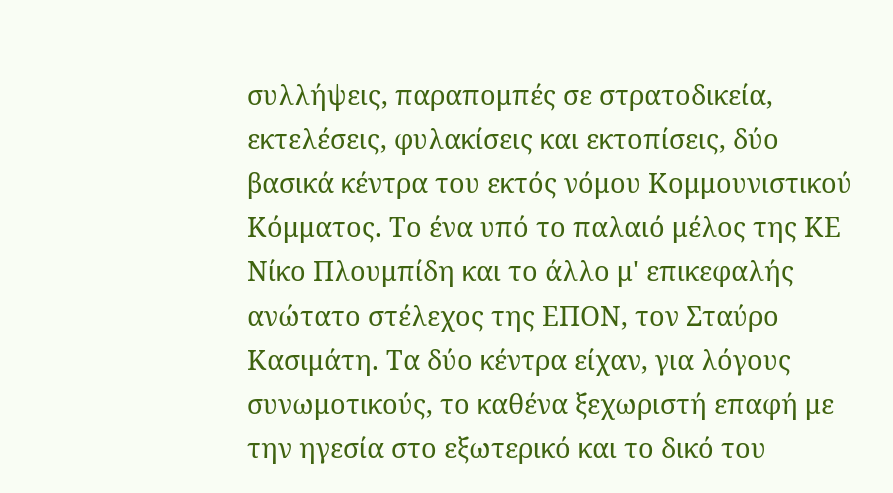συλλήψεις, παραπομπές σε στρατοδικεία, εκτελέσεις, φυλακίσεις και εκτοπίσεις, δύο βασικά κέντρα του εκτός νόμου Κομμουνιστικού Κόμματος. Το ένα υπό το παλαιό μέλος της ΚΕ Νίκο Πλουμπίδη και το άλλο μ' επικεφαλής ανώτατο στέλεχος της ΕΠΟΝ, τον Σταύρο Κασιμάτη. Τα δύο κέντρα είχαν, για λόγους συνωμοτικούς, το καθένα ξεχωριστή επαφή με την ηγεσία στο εξωτερικό και το δικό του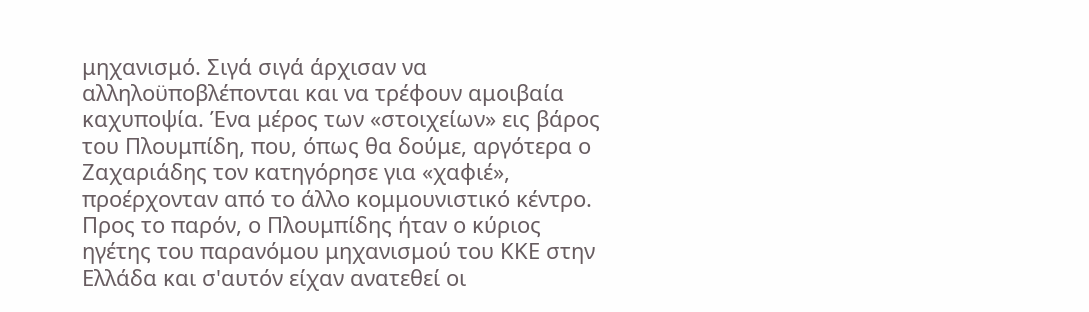μηχανισμό. Σιγά σιγά άρχισαν να αλληλοϋποβλέπονται και να τρέφουν αμοιβαία καχυποψία. Ένα μέρος των «στοιχείων» εις βάρος του Πλουμπίδη, που, όπως θα δούμε, αργότερα ο Ζαχαριάδης τον κατηγόρησε για «χαφιέ», προέρχονταν από το άλλο κομμουνιστικό κέντρο.
Προς το παρόν, ο Πλουμπίδης ήταν ο κύριος ηγέτης του παρανόμου μηχανισμού του ΚΚΕ στην Ελλάδα και σ'αυτόν είχαν ανατεθεί οι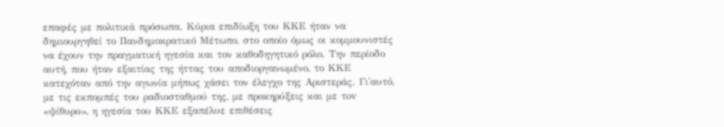επαφές με πολιτικά πρόσωπα. Κύρια επιδίωξη του ΚΚΕ ήταν να δημιουργηθεί το Πανδημοκρατικό Μέτωπο, στο οποίο όμως οι κομμουνιστές να έχουν την πραγματική ηγεσία και τον καθοδηγητικό ρόλο. Την περίοδο αυτή, που ήταν εξαιτίας της ήττας του αποδιοργανωμένο, το ΚΚΕ κατεχόταν από την αγωνία μήπως χάσει τον έλεγχο της Αριστεράς. Γι'αυτό, με τις εκπομπές του ραδιοσταθμού της, με προκηρύξεις και με τov «ψίθυρο», η ηγεσία του ΚΚΕ εξαπέλυε επιθέσεις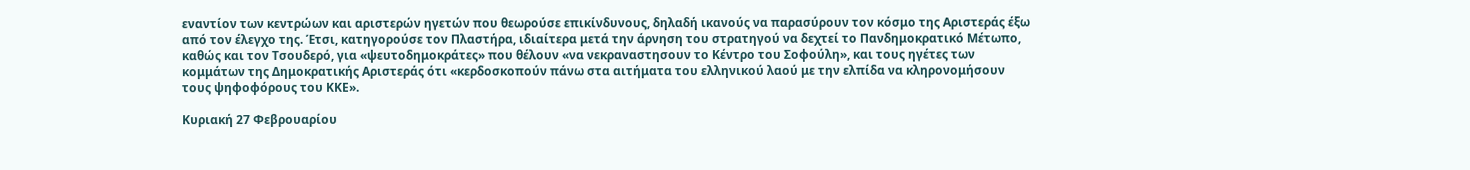εναντίον των κεντρώων και αριστερών ηγετών που θεωρούσε επικίνδυνους, δηλαδή ικανούς να παρασύρουν τον κόσμο της Αριστεράς έξω από τον έλεγχο της. Έτσι, κατηγορούσε τον Πλαστήρα, ιδιαίτερα μετά την άρνηση του στρατηγού να δεχτεί το Πανδημοκρατικό Μέτωπο, καθώς και τον Τσουδερό, για «ψευτοδημοκράτες» που θέλουν «να νεκραναστησουν το Κέντρο του Σοφούλη», και τους ηγέτες των κομμάτων της Δημοκρατικής Αριστεράς ότι «κερδοσκοπούν πάνω στα αιτήματα του ελληνικού λαού με την ελπίδα να κληρονομήσουν τους ψηφοφόρους του ΚΚΕ».

Κυριακή 27 Φεβρουαρίου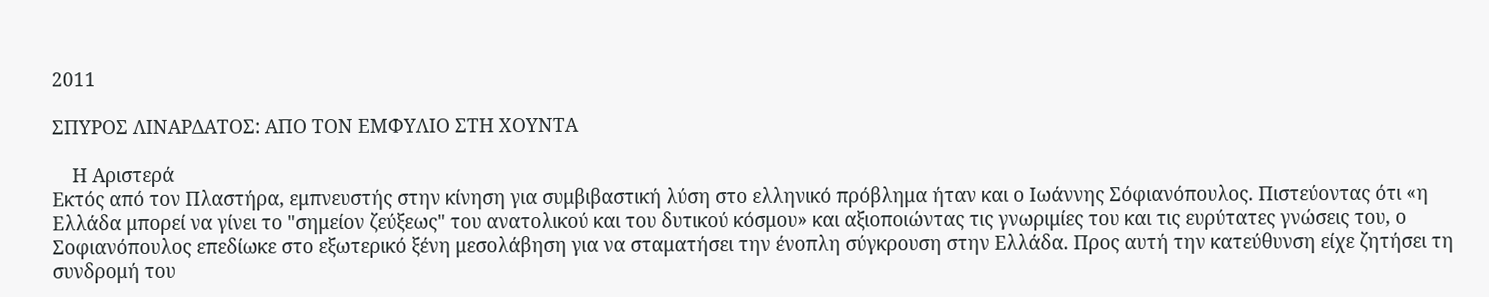2011

ΣΠΥΡΟΣ ΛΙΝΑΡΔΑΤΟΣ: ΑΠΟ ΤΟΝ ΕΜΦΥΛΙΟ ΣΤΗ ΧΟΥΝΤΑ

    Η Αριστερά
Εκτός από τον Πλαστήρα, εμπνευστής στην κίνηση για συμβιβαστική λύση στο ελληνικό πρόβλημα ήταν και ο Ιωάννης Σόφιανόπουλος. Πιστεύοντας ότι «η Ελλάδα μπορεί να γίνει το "σημείον ζεύξεως" του ανατολικού και του δυτικού κόσμου» και αξιοποιώντας τις γνωριμίες του και τις ευρύτατες γνώσεις του, ο Σοφιανόπουλος επεδίωκε στο εξωτερικό ξένη μεσολάβηση για να σταματήσει την ένοπλη σύγκρουση στην Ελλάδα. Προς αυτή την κατεύθυνση είχε ζητήσει τη συνδρομή του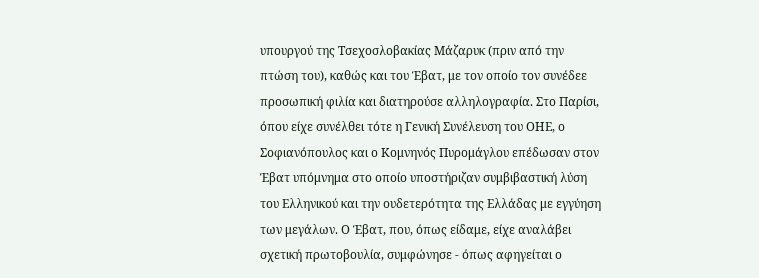υπουργού της Τσεχοσλοβακίας Μάζαρυκ (πριν από την πτώση του), καθώς και του Έβατ, με τον οποίο τον συνέδεε προσωπική φιλία και διατηρούσε αλληλογραφία. Στο Παρίσι, όπου είχε συνέλθει τότε η Γενική Συνέλευση του ΟΗΕ, ο Σοφιανόπουλος και ο Κομνηνός Πυρομάγλου επέδωσαν στον Έβατ υπόμνημα στο οποίο υποστήριζαν συμβιβαστική λύση του Ελληνικού και την ουδετερότητα της Ελλάδας με εγγύηση των μεγάλων. Ο Έβατ, που, όπως είδαμε, είχε αναλάβει σχετική πρωτοβουλία, συμφώνησε - όπως αφηγείται ο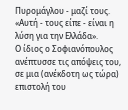Πυρομάγλου - μαζί τους. «Αυτή - τους είπε - είναι η λύση για την Ελλάδα».
Ο ίδιος ο Σοφιανόπουλος ανέπτυσσε τις απόψεις του, σε μια (ανέκδοτη ως τώρα) επιστολή του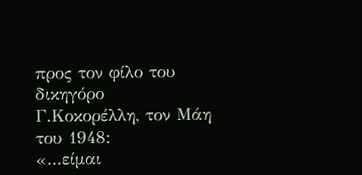προς τον φίλο του δικηγόρο Γ.Κοκορέλλη, τον Μάη του 1948:
«...είμαι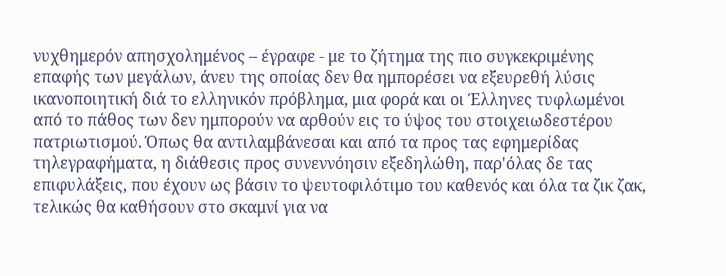νυχθημερόν απησχολημένος – έγραφε - με το ζήτημα της πιο συγκεκριμένης επαφής των μεγάλων, άνευ της οποίας δεν θα ημπορέσει να εξευρεθή λύσις ικανοποιητική διά το ελληνικόν πρόβλημα, μια φορά και οι Έλληνες τυφλωμένοι από το πάθος των δεν ημπορούν να αρθούν εις το ύψος του στοιχειωδεστέρου πατριωτισμού. Όπως θα αντιλαμβάνεσαι και από τα προς τας εφημερίδας τηλεγραφήματα, η διάθεσις προς συνεννόησιν εξεδηλώθη, παρ'όλας δε τας επιφυλάξεις, που έχουν ως βάσιν το ψευτοφιλότιμο του καθενός και όλα τα ζικ ζακ, τελικώς θα καθήσουν στο σκαμνί για να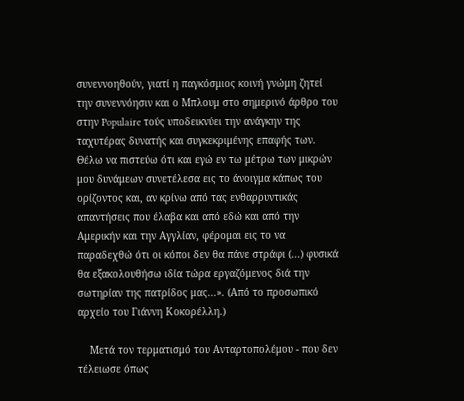συνεννοηθούν, γιατί η παγκόσμιος κοινή γνώμη ζητεί την συνεννόησιν και ο Μπλουμ στο σημερινό άρθρο του στην Populaire τούς υποδεικνύει την ανάγκην της ταχυτέρας δυνατής και συγκεκριμένης επαφής των. Θέλω να πιστεύω ότι και εγώ εν τω μέτρω των μικρών μου δυνάμεων συνετέλεσα εις το άνοιγμα κάπως του ορίζοντος και, αν κρίνω από τας ενθαρρυντικάς απαντήσεις που έλαβα και από εδώ και από την Αμερικήν και την Αγγλίαν, φέρομαι εις το να παραδεχθώ ότι οι κόποι δεν θα πάνε στράφι (...) φυσικά θα εξακολουθήσω ιδία τώρα εργαζόμενος διά την σωτηρίαν της πατρίδος μας...». (Από το προσωπικό αρχείο του Γιάννη Κοκορέλλη.)

    Μετά τον τερματισμό του Ανταρτοπολέμου - που δεν τέλειωσε όπως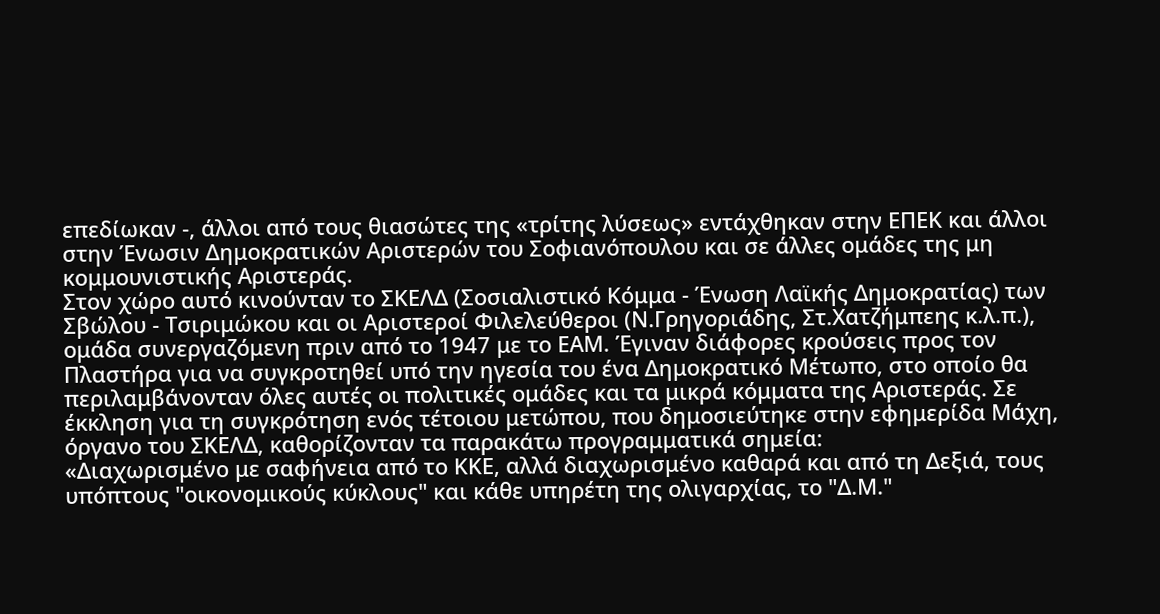επεδίωκαν -, άλλοι από τους θιασώτες της «τρίτης λύσεως» εντάχθηκαν στην ΕΠΕΚ και άλλοι στην Ένωσιν Δημοκρατικών Αριστερών του Σοφιανόπουλου και σε άλλες ομάδες της μη κομμουνιστικής Αριστεράς.
Στον χώρο αυτό κινούνταν το ΣΚΕΛΔ (Σοσιαλιστικό Κόμμα - Ένωση Λαϊκής Δημοκρατίας) των Σβώλου - Τσιριμώκου και οι Αριστεροί Φιλελεύθεροι (Ν.Γρηγοριάδης, Στ.Χατζήμπεης κ.λ.π.), ομάδα συνεργαζόμενη πριν από το 1947 με το ΕΑΜ. Έγιναν διάφορες κρούσεις προς τον Πλαστήρα για να συγκροτηθεί υπό την ηγεσία του ένα Δημοκρατικό Μέτωπο, στο οποίο θα περιλαμβάνονταν όλες αυτές οι πολιτικές ομάδες και τα μικρά κόμματα της Αριστεράς. Σε έκκληση για τη συγκρότηση ενός τέτοιου μετώπου, που δημοσιεύτηκε στην εφημερίδα Μάχη, όργανο του ΣΚΕΛΔ, καθορίζονταν τα παρακάτω προγραμματικά σημεία:
«Διαχωρισμένο με σαφήνεια από το ΚΚΕ, αλλά διαχωρισμένο καθαρά και από τη Δεξιά, τους υπόπτους "οικονομικούς κύκλους" και κάθε υπηρέτη της ολιγαρχίας, το "Δ.Μ."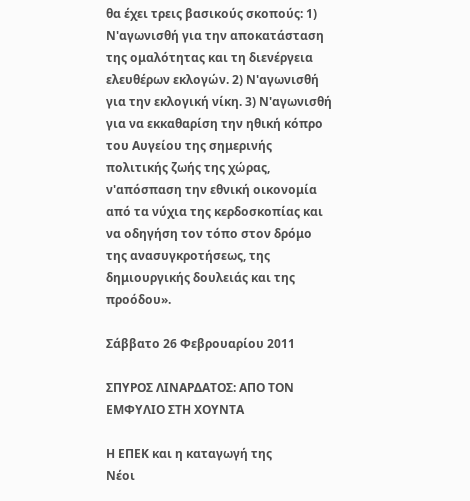θα έχει τρεις βασικούς σκοπούς: 1) Ν'αγωνισθή για την αποκατάσταση της ομαλότητας και τη διενέργεια ελευθέρων εκλογών. 2) Ν'αγωνισθή για την εκλογική νίκη. 3) Ν'αγωνισθή για να εκκαθαρίση την ηθική κόπρο του Αυγείου της σημερινής πολιτικής ζωής της χώρας, ν'απόσπαση την εθνική οικονομία από τα νύχια της κερδοσκοπίας και να οδηγήση τον τόπο στον δρόμο της ανασυγκροτήσεως, της δημιουργικής δουλειάς και της προόδου».

Σάββατο 26 Φεβρουαρίου 2011

ΣΠΥΡΟΣ ΛΙΝΑΡΔΑΤΟΣ: ΑΠΟ ΤΟΝ ΕΜΦΥΛΙΟ ΣΤΗ ΧΟΥΝΤΑ

Η ΕΠΕΚ και η καταγωγή της
Νέοι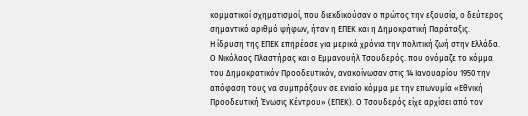κομματικοί σχηματισμοί, που διεκδικούσαν ο πρώτος την εξουσία, ο δεύτερος σημαντικό αριθμό ψήφων, ήταν η ΕΠΕΚ και η Δημοκρατική Παράταξις.
Η ίδρυση της ΕΠΕΚ επηρέασε για μερικά χρόνια την πολιτική ζωή στην Ελλάδα.
Ο Νικόλαος Πλαστήρας και ο Εμμανουήλ Τσουδερός. που ονόμαζε το κόμμα του Δημοκρατικόν Προοδευτικόν, ανακοίνωσαν στις 14 Ιανουαρίου 1950 την απόφαση τους να συμπράξουν σε ενιαίο κόμμα με την επωνυμία «Εθνική Προοδευτική Ένωσις Κέντρου» (ΕΠΕΚ). Ο Τσουδερός είχε αρχίσει από τον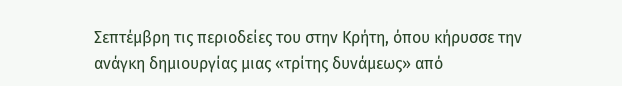Σεπτέμβρη τις περιοδείες του στην Κρήτη, όπου κήρυσσε την ανάγκη δημιουργίας μιας «τρίτης δυνάμεως» από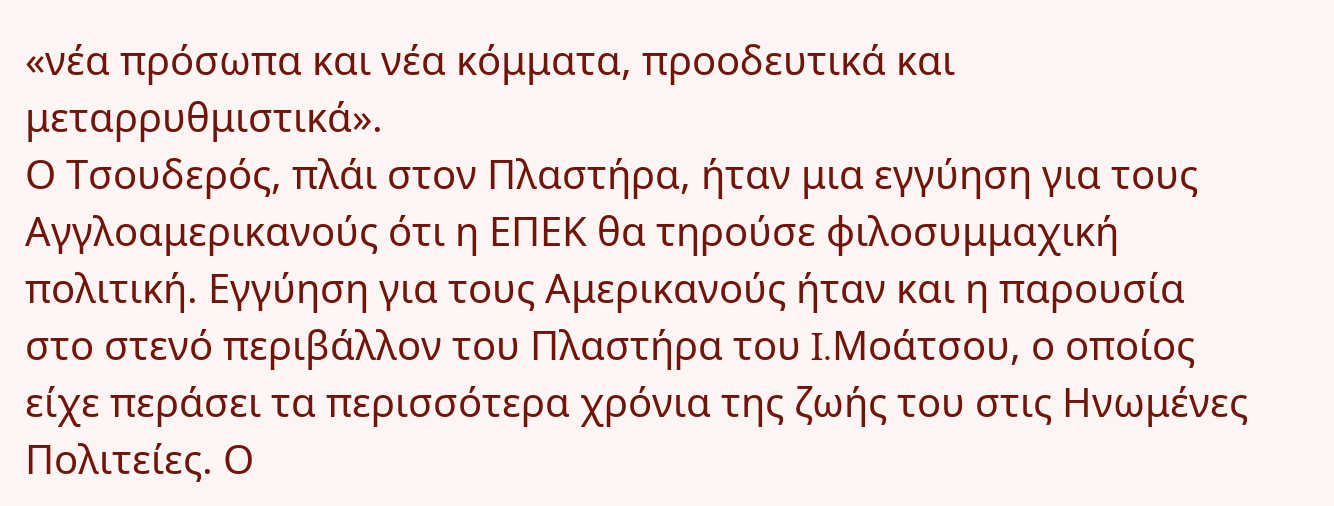«νέα πρόσωπα και νέα κόμματα, προοδευτικά και μεταρρυθμιστικά».
Ο Τσουδερός, πλάι στον Πλαστήρα, ήταν μια εγγύηση για τους Αγγλοαμερικανούς ότι η ΕΠΕΚ θα τηρούσε φιλοσυμμαχική πολιτική. Εγγύηση για τους Αμερικανούς ήταν και η παρουσία στο στενό περιβάλλον του Πλαστήρα του I.Μοάτσου, ο οποίος είχε περάσει τα περισσότερα χρόνια της ζωής του στις Ηνωμένες Πολιτείες. Ο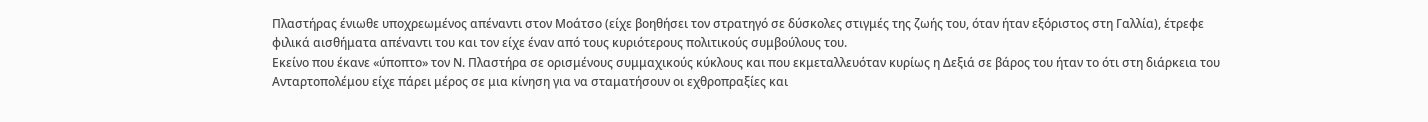Πλαστήρας ένιωθε υποχρεωμένος απέναντι στον Μοάτσο (είχε βοηθήσει τον στρατηγό σε δύσκολες στιγμές της ζωής του, όταν ήταν εξόριστος στη Γαλλία), έτρεφε φιλικά αισθήματα απέναντι του και τον είχε έναν από τους κυριότερους πολιτικούς συμβούλους του.
Εκείνο που έκανε «ύποπτο» τον Ν. Πλαστήρα σε ορισμένους συμμαχικούς κύκλους και που εκμεταλλευόταν κυρίως η Δεξιά σε βάρος του ήταν το ότι στη διάρκεια του Ανταρτοπολέμου είχε πάρει μέρος σε μια κίνηση για να σταματήσουν οι εχθροπραξίες και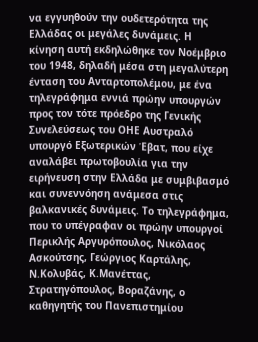να εγγυηθούν την ουδετερότητα της Ελλάδας οι μεγάλες δυνάμεις. Η κίνηση αυτή εκδηλώθηκε τον Νοέμβριο του 1948, δηλαδή μέσα στη μεγαλύτερη ένταση του Ανταρτοπολέμου, με ένα τηλεγράφημα εννιά πρώην υπουργών προς τον τότε πρόεδρο της Γενικής Συνελεύσεως του ΟΗΕ Αυστραλό υπουργό Εξωτερικών Έβατ, που είχε αναλάβει πρωτοβουλία για την ειρήνευση στην Ελλάδα με συμβιβασμό και συνεννόηση ανάμεσα στις βαλκανικές δυνάμεις. Το τηλεγράφημα, που το υπέγραφαν οι πρώην υπουργοί Περικλής Αργυρόπουλος, Νικόλαος Ασκούτσης, Γεώργιος Καρτάλης, Ν.Κολυβάς, Κ.Μανέττας, Στρατηγόπουλος, Βοραζάνης, ο καθηγητής του Πανεπιστημίου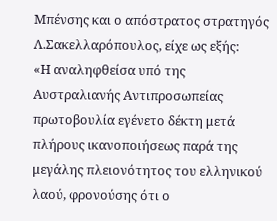Μπένσης και ο απόστρατος στρατηγός Λ.Σακελλαρόπουλος, είχε ως εξής:
«Η αναληφθείσα υπό της Αυστραλιανής Αντιπροσωπείας πρωτοβουλία εγένετο δέκτη μετά πλήρους ικανοποιήσεως παρά της μεγάλης πλειονότητος του ελληνικού λαού, φρονούσης ότι ο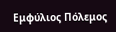Εμφύλιος Πόλεμος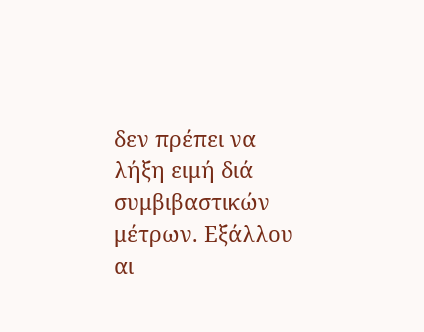δεν πρέπει να λήξη ειμή διά συμβιβαστικών μέτρων. Εξάλλου αι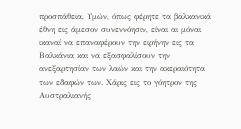προσπάθεια, Υμών, όπως φέρητε τα βαλκανικά έθνη εις άμεσον συνεννόησιν, είναι αι μόναι ικαναί να επαναφέρουν την ειρήνην εις τα Βαλκάνια και να εξασφαλίσουν την ανεξαρτησίαν των λαών και την ακεραιότητα των εδαφών των. Χάρις εις το γόητρον της Αυστραλιανής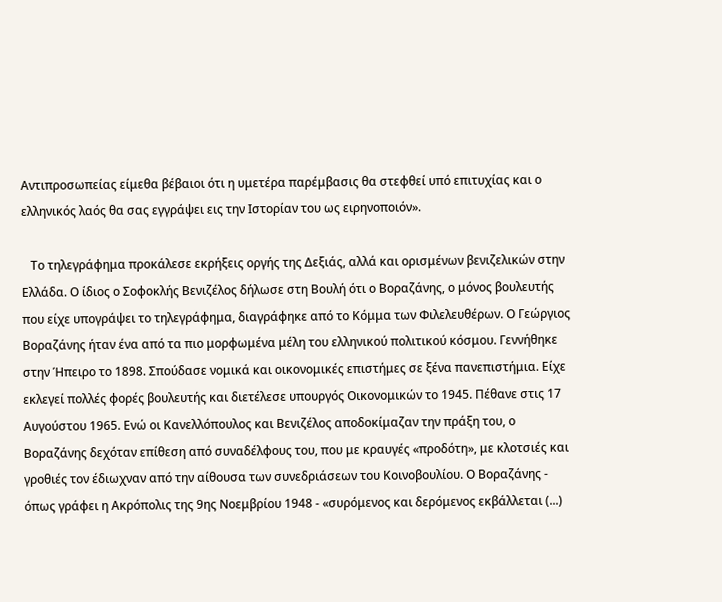Αντιπροσωπείας είμεθα βέβαιοι ότι η υμετέρα παρέμβασις θα στεφθεί υπό επιτυχίας και ο ελληνικός λαός θα σας εγγράψει εις την Ιστορίαν του ως ειρηνοποιόν».

   Το τηλεγράφημα προκάλεσε εκρήξεις οργής της Δεξιάς, αλλά και ορισμένων βενιζελικών στην Ελλάδα. Ο ίδιος ο Σοφοκλής Βενιζέλος δήλωσε στη Βουλή ότι ο Βοραζάνης, ο μόνος βουλευτής που είχε υπογράψει το τηλεγράφημα, διαγράφηκε από το Κόμμα των Φιλελευθέρων. Ο Γεώργιος Βοραζάνης ήταν ένα από τα πιο μορφωμένα μέλη του ελληνικού πολιτικού κόσμου. Γεννήθηκε στην Ήπειρο το 1898. Σπούδασε νομικά και οικονομικές επιστήμες σε ξένα πανεπιστήμια. Είχε εκλεγεί πολλές φορές βουλευτής και διετέλεσε υπουργός Οικονομικών το 1945. Πέθανε στις 17 Αυγούστου 1965. Ενώ οι Κανελλόπουλος και Βενιζέλος αποδοκίμαζαν την πράξη του, ο Βοραζάνης δεχόταν επίθεση από συναδέλφους του, που με κραυγές «προδότη», με κλοτσιές και γροθιές τον έδιωχναν από την αίθουσα των συνεδριάσεων του Κοινοβουλίου. Ο Βοραζάνης - όπως γράφει η Ακρόπολις της 9ης Νοεμβρίου 1948 - «συρόμενος και δερόμενος εκβάλλεται (...)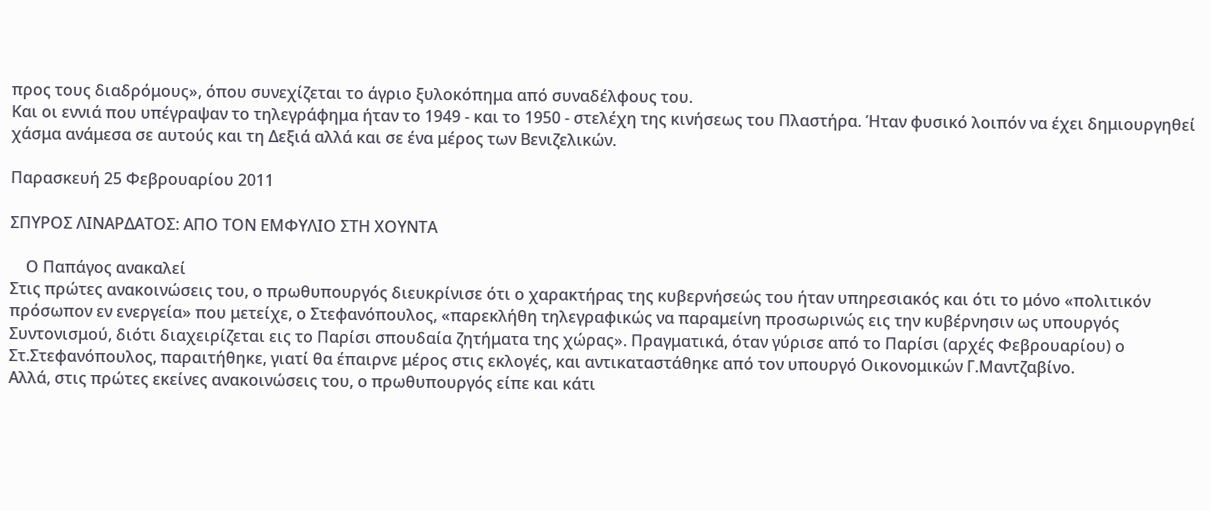προς τους διαδρόμους», όπου συνεχίζεται το άγριο ξυλοκόπημα από συναδέλφους του.
Και οι εννιά που υπέγραψαν το τηλεγράφημα ήταν το 1949 - και το 1950 - στελέχη της κινήσεως του Πλαστήρα. Ήταν φυσικό λοιπόν να έχει δημιουργηθεί χάσμα ανάμεσα σε αυτούς και τη Δεξιά αλλά και σε ένα μέρος των Βενιζελικών.

Παρασκευή 25 Φεβρουαρίου 2011

ΣΠΥΡΟΣ ΛΙΝΑΡΔΑΤΟΣ: ΑΠΟ ΤΟΝ ΕΜΦΥΛΙΟ ΣΤΗ ΧΟΥΝΤΑ

    Ο Παπάγος ανακαλεί
Στις πρώτες ανακοινώσεις του, ο πρωθυπουργός διευκρίνισε ότι ο χαρακτήρας της κυβερνήσεώς του ήταν υπηρεσιακός και ότι το μόνο «πολιτικόν πρόσωπον εν ενεργεία» που μετείχε, ο Στεφανόπουλος, «παρεκλήθη τηλεγραφικώς να παραμείνη προσωρινώς εις την κυβέρνησιν ως υπουργός Συντονισμού, διότι διαχειρίζεται εις το Παρίσι σπουδαία ζητήματα της χώρας». Πραγματικά, όταν γύρισε από το Παρίσι (αρχές Φεβρουαρίου) ο Στ.Στεφανόπουλος, παραιτήθηκε, γιατί θα έπαιρνε μέρος στις εκλογές, και αντικαταστάθηκε από τον υπουργό Οικονομικών Γ.Μαντζαβίνο.
Αλλά, στις πρώτες εκείνες ανακοινώσεις του, ο πρωθυπουργός είπε και κάτι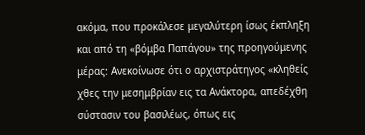ακόμα, που προκάλεσε μεγαλύτερη ίσως έκπληξη και από τη «βόμβα Παπάγου» της προηγούμενης μέρας: Ανεκοίνωσε ότι ο αρχιστράτηγος «κληθείς χθες την μεσημβρίαν εις τα Ανάκτορα, απεδέχθη σύστασιν του βασιλέως, όπως εις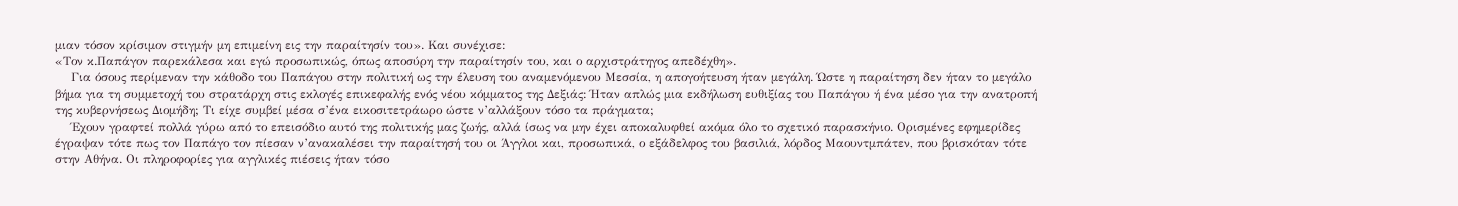μιαν τόσον κρίσιμον στιγμήν μη επιμείνη εις την παραίτησίν του». Και συνέχισε:
«Τον κ.Παπάγον παρεκάλεσα και εγώ προσωπικώς, όπως αποσύρη την παραίτησίν του, και ο αρχιστράτηγος απεδέχθη».
    Για όσους περίμεναν την κάθοδο του Παπάγου στην πολιτική ως την έλευση του αναμενόμενου Μεσσία, η απογοήτευση ήταν μεγάλη. Ώστε η παραίτηση δεν ήταν το μεγάλο βήμα για τη συμμετοχή του στρατάρχη στις εκλογές επικεφαλής ενός νέου κόμματος της Δεξιάς: Ήταν απλώς μια εκδήλωση ευθιξίας του Παπάγου ή ένα μέσο για την ανατροπή της κυβερνήσεως Διομήδη; Τι είχε συμβεί μέσα σ’ένα εικοσιτετράωρο ώστε ν’αλλάξουν τόσο τα πράγματα;
    Έχουν γραφτεί πολλά γύρω από το επεισόδιο αυτό της πολιτικής μας ζωής, αλλά ίσως να μην έχει αποκαλυφθεί ακόμα όλο το σχετικό παρασκήνιο. Ορισμένες εφημερίδες έγραψαν τότε πως τον Παπάγο τον πίεσαν ν’ανακαλέσει την παραίτησή του οι Άγγλοι και, προσωπικά, ο εξάδελφος του βασιλιά, λόρδος Μαουντμπάτεν, που βρισκόταν τότε στην Αθήνα. Οι πληροφορίες για αγγλικές πιέσεις ήταν τόσο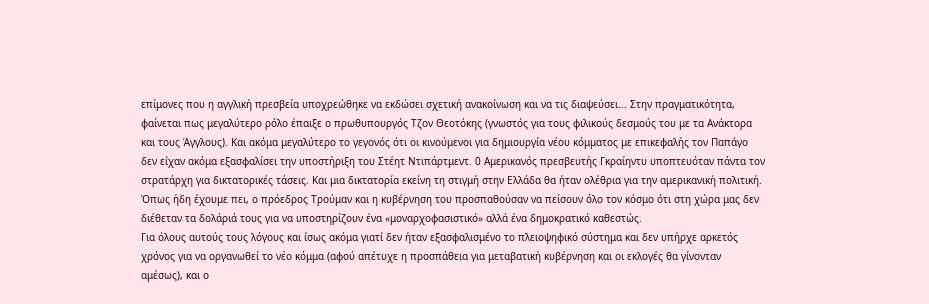επίμονες που η αγγλική πρεσβεία υποχρεώθηκε να εκδώσει σχετική ανακοίνωση και να τις διαψεύσει... Στην πραγματικότητα, φαίνεται πως μεγαλύτερο ρόλο έπαιξε ο πρωθυπουργός Τζον Θεοτόκης (γνωστός για τους φιλικούς δεσμούς του με τα Ανάκτορα και τους Άγγλους). Και ακόμα μεγαλύτερο το γεγονός ότι οι κινούμενοι για δημιουργία νέου κόμματος με επικεφαλής τον Παπάγο δεν είχαν ακόμα εξασφαλίσει την υποστήριξη του Στέητ Ντιπάρτμεντ. 0 Αμερικανός πρεσβευτής Γκραίηντυ υποπτευόταν πάντα τον στρατάρχη για δικτατορικές τάσεις. Και μια δικτατορία εκείνη τη στιγμή στην Ελλάδα θα ήταν ολέθρια για την αμερικανική πολιτική. Όπως ήδη έχουμε πει, ο πρόεδρος Τρούμαν και η κυβέρνηση του προσπαθούσαν να πείσουν όλο τον κόσμο ότι στη χώρα μας δεν διέθεταν τα δολάριά τους για να υποστηρίζουν ένα «μοναρχοφασιστικό» αλλά ένα δημοκρατικό καθεστώς.
Για όλους αυτούς τους λόγους και ίσως ακόμα γιατί δεν ήταν εξασφαλισμένο το πλειοψηφικό σύστημα και δεν υπήρχε αρκετός χρόνος για να οργανωθεί το νέο κόμμα (αφού απέτυχε η προσπάθεια για μεταβατική κυβέρνηση και οι εκλογές θα γίνονταν αμέσως), και ο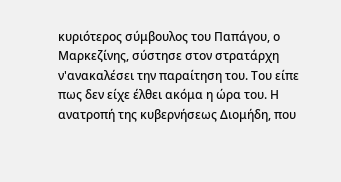κυριότερος σύμβουλος του Παπάγου, ο Μαρκεζίνης, σύστησε στον στρατάρχη ν'ανακαλέσει την παραίτηση του. Του είπε πως δεν είχε έλθει ακόμα η ώρα του. Η ανατροπή της κυβερνήσεως Διομήδη, που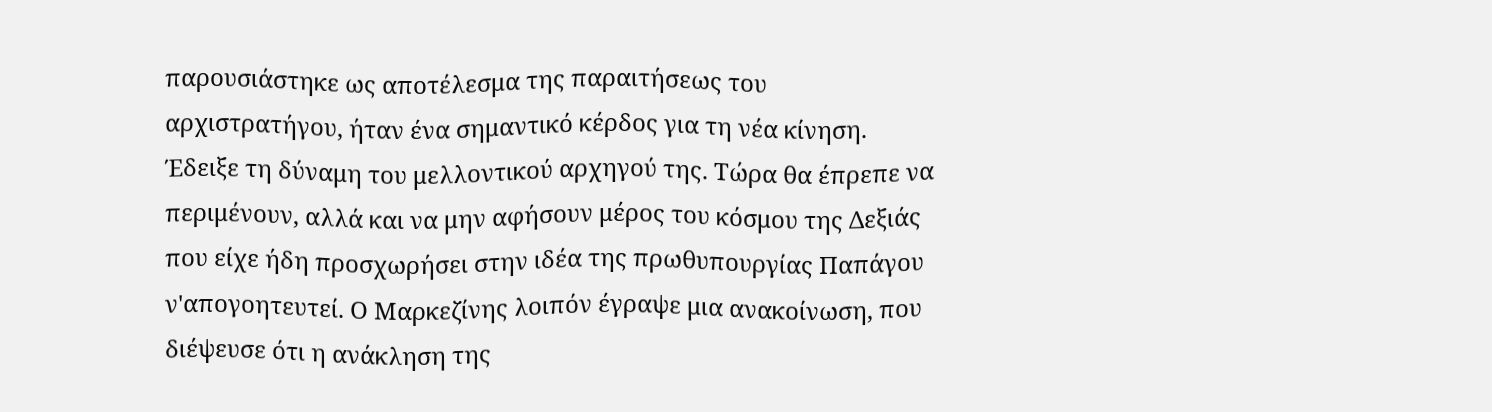παρουσιάστηκε ως αποτέλεσμα της παραιτήσεως του αρχιστρατήγου, ήταν ένα σημαντικό κέρδος για τη νέα κίνηση. Έδειξε τη δύναμη του μελλοντικού αρχηγού της. Τώρα θα έπρεπε να περιμένουν, αλλά και να μην αφήσουν μέρος του κόσμου της Δεξιάς που είχε ήδη προσχωρήσει στην ιδέα της πρωθυπουργίας Παπάγου ν'απογοητευτεί. Ο Μαρκεζίνης λοιπόν έγραψε μια ανακοίνωση, που διέψευσε ότι η ανάκληση της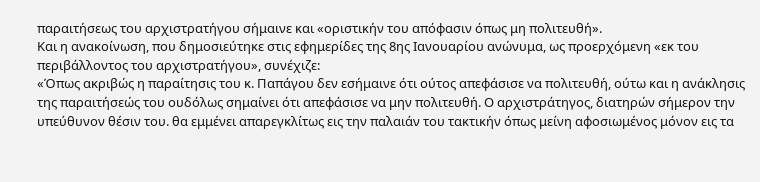παραιτήσεως του αρχιστρατήγου σήμαινε και «οριστικήν του απόφασιν όπως μη πολιτευθή».
Και η ανακοίνωση, που δημοσιεύτηκε στις εφημερίδες της 8ης Ιανουαρίου ανώνυμα, ως προερχόμενη «εκ του περιβάλλοντος του αρχιστρατήγου», συνέχιζε:
«Όπως ακριβώς η παραίτησις του κ. Παπάγου δεν εσήμαινε ότι ούτος απεφάσισε να πολιτευθή, ούτω και η ανάκλησις της παραιτήσεώς του ουδόλως σημαίνει ότι απεφάσισε να μην πολιτευθή. Ο αρχιστράτηγος, διατηρών σήμερον την υπεύθυνον θέσιν του. θα εμμένει απαρεγκλίτως εις την παλαιάν του τακτικήν όπως μείνη αφοσιωμένος μόνον εις τα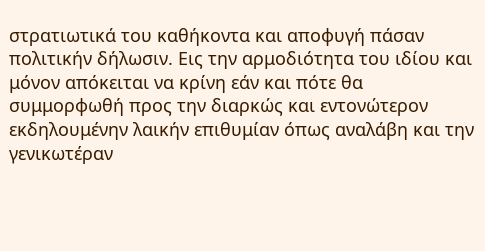στρατιωτικά του καθήκοντα και αποφυγή πάσαν πολιτικήν δήλωσιν. Εις την αρμοδιότητα του ιδίου και μόνον απόκειται να κρίνη εάν και πότε θα συμμορφωθή προς την διαρκώς και εντονώτερον εκδηλουμένην λαικήν επιθυμίαν όπως αναλάβη και την γενικωτέραν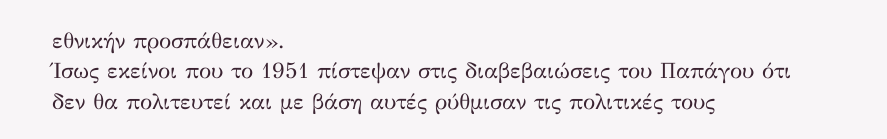εθνικήν προσπάθειαν».
Ίσως εκείνοι που το 1951 πίστεψαν στις διαβεβαιώσεις του Παπάγου ότι δεν θα πολιτευτεί και με βάση αυτές ρύθμισαν τις πολιτικές τους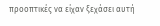προοπτικές να είχαν ξεχάσει αυτή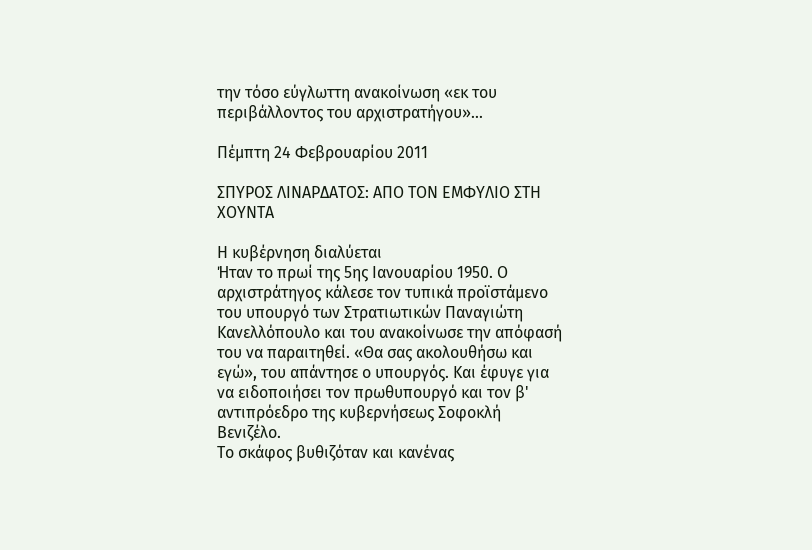την τόσο εύγλωττη ανακοίνωση «εκ του περιβάλλοντος του αρχιστρατήγου»...

Πέμπτη 24 Φεβρουαρίου 2011

ΣΠΥΡΟΣ ΛΙΝΑΡΔΑΤΟΣ: ΑΠΟ ΤΟΝ ΕΜΦΥΛΙΟ ΣΤΗ ΧΟΥΝΤΑ

Η κυβέρνηση διαλύεται
Ήταν το πρωί της 5ης Ιανουαρίου 1950. Ο αρχιστράτηγος κάλεσε τον τυπικά προϊστάμενο του υπουργό των Στρατιωτικών Παναγιώτη Κανελλόπουλο και του ανακοίνωσε την απόφασή του να παραιτηθεί. «Θα σας ακολουθήσω και εγώ», του απάντησε ο υπουργός. Και έφυγε για να ειδοποιήσει τον πρωθυπουργό και τον β' αντιπρόεδρο της κυβερνήσεως Σοφοκλή Βενιζέλο.
Το σκάφος βυθιζόταν και κανένας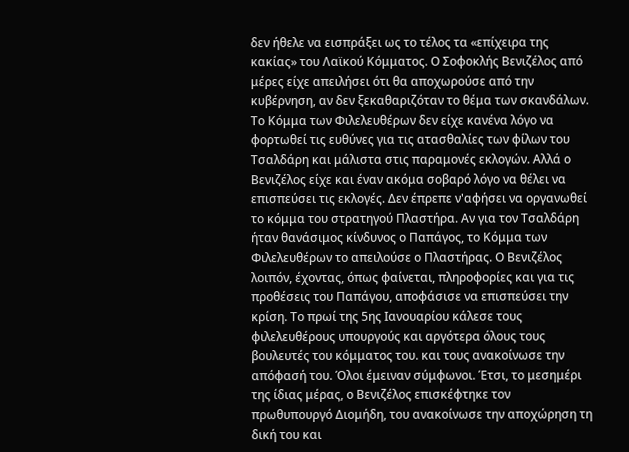δεν ήθελε να εισπράξει ως το τέλος τα «επίχειρα της κακίας» του Λαϊκού Κόμματος. Ο Σοφοκλής Βενιζέλος από μέρες είχε απειλήσει ότι θα αποχωρούσε από την κυβέρνηση, αν δεν ξεκαθαριζόταν το θέμα των σκανδάλων. Το Κόμμα των Φιλελευθέρων δεν είχε κανένα λόγο να φορτωθεί τις ευθύνες για τις ατασθαλίες των φίλων του Τσαλδάρη και μάλιστα στις παραμονές εκλογών. Αλλά ο Βενιζέλος είχε και έναν ακόμα σοβαρό λόγο να θέλει να επισπεύσει τις εκλογές. Δεν έπρεπε ν'αφήσει να οργανωθεί το κόμμα του στρατηγού Πλαστήρα. Αν για τον Τσαλδάρη ήταν θανάσιμος κίνδυνος ο Παπάγος, το Κόμμα των Φιλελευθέρων το απειλούσε ο Πλαστήρας. Ο Βενιζέλος λοιπόν, έχοντας, όπως φαίνεται, πληροφορίες και για τις προθέσεις του Παπάγου, αποφάσισε να επισπεύσει την κρίση. Το πρωί της 5ης Ιανουαρίου κάλεσε τους φιλελευθέρους υπουργούς και αργότερα όλους τους βουλευτές του κόμματος του. και τους ανακοίνωσε την απόφασή του. Όλοι έμειναν σύμφωνοι. Έτσι, το μεσημέρι της ίδιας μέρας, ο Βενιζέλος επισκέφτηκε τον πρωθυπουργό Διομήδη, του ανακοίνωσε την αποχώρηση τη δική του και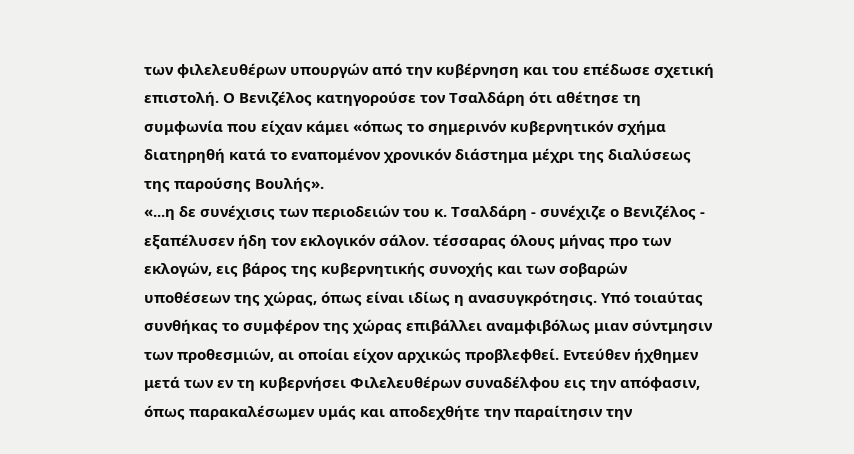των φιλελευθέρων υπουργών από την κυβέρνηση και του επέδωσε σχετική επιστολή. Ο Βενιζέλος κατηγορούσε τον Τσαλδάρη ότι αθέτησε τη συμφωνία που είχαν κάμει «όπως το σημερινόν κυβερνητικόν σχήμα διατηρηθή κατά το εναπομένον χρονικόν διάστημα μέχρι της διαλύσεως της παρούσης Βουλής».
«...η δε συνέχισις των περιοδειών του κ. Τσαλδάρη - συνέχιζε ο Βενιζέλος - εξαπέλυσεν ήδη τον εκλογικόν σάλον. τέσσαρας όλους μήνας προ των εκλογών, εις βάρος της κυβερνητικής συνοχής και των σοβαρών υποθέσεων της χώρας, όπως είναι ιδίως η ανασυγκρότησις. Υπό τοιαύτας συνθήκας το συμφέρον της χώρας επιβάλλει αναμφιβόλως μιαν σύντμησιν των προθεσμιών, αι οποίαι είχον αρχικώς προβλεφθεί. Εντεύθεν ήχθημεν μετά των εν τη κυβερνήσει Φιλελευθέρων συναδέλφου εις την απόφασιν, όπως παρακαλέσωμεν υμάς και αποδεχθήτε την παραίτησιν την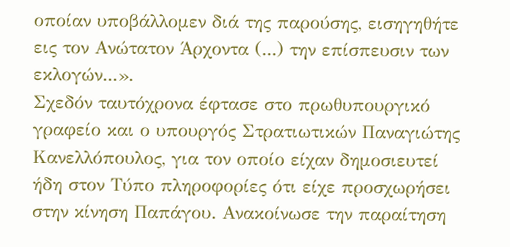οποίαν υποβάλλομεν διά της παρούσης, εισηγηθήτε εις τον Ανώτατον Άρχοντα (...) την επίσπευσιν των εκλογών...».
Σχεδόν ταυτόχρονα έφτασε στο πρωθυπουργικό γραφείο και ο υπουργός Στρατιωτικών Παναγιώτης Κανελλόπουλος, για τον οποίο είχαν δημοσιευτεί ήδη στον Τύπο πληροφορίες ότι είχε προσχωρήσει στην κίνηση Παπάγου. Ανακοίνωσε την παραίτηση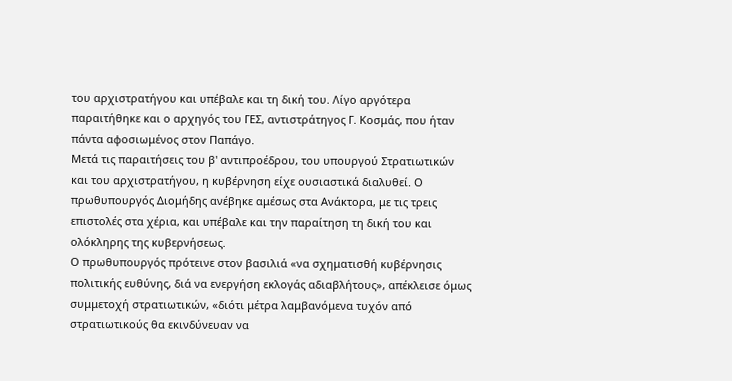του αρχιστρατήγου και υπέβαλε και τη δική του. Λίγο αργότερα παραιτήθηκε και ο αρχηγός του ΓΕΣ, αντιστράτηγος Γ. Κοσμάς, που ήταν πάντα αφοσιωμένος στον Παπάγο.
Μετά τις παραιτήσεις του β' αντιπροέδρου, του υπουργού Στρατιωτικών και του αρχιστρατήγου, η κυβέρνηση είχε ουσιαστικά διαλυθεί. Ο πρωθυπουργός Διομήδης ανέβηκε αμέσως στα Ανάκτορα, με τις τρεις επιστολές στα χέρια, και υπέβαλε και την παραίτηση τη δική του και ολόκληρης της κυβερνήσεως.
Ο πρωθυπουργός πρότεινε στον βασιλιά «να σχηματισθή κυβέρνησις πολιτικής ευθύνης, διά να ενεργήση εκλογάς αδιαβλήτους», απέκλεισε όμως συμμετοχή στρατιωτικών, «διότι μέτρα λαμβανόμενα τυχόν από στρατιωτικούς θα εκινδύνευαν να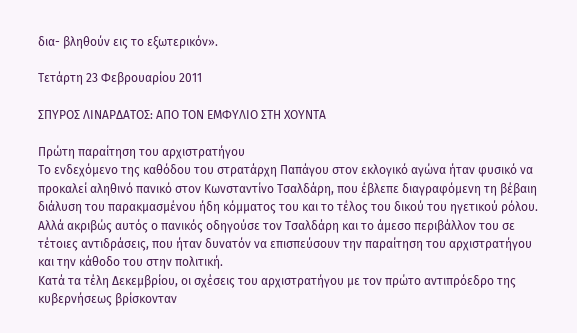δια- βληθούν εις το εξωτερικόν».

Τετάρτη 23 Φεβρουαρίου 2011

ΣΠΥΡΟΣ ΛΙΝΑΡΔΑΤΟΣ: ΑΠΟ ΤΟΝ ΕΜΦΥΛΙΟ ΣΤΗ ΧΟΥΝΤΑ

Πρώτη παραίτηση του αρχιστρατήγου
Το ενδεχόμενο της καθόδου του στρατάρχη Παπάγου στον εκλογικό αγώνα ήταν φυσικό να προκαλεί αληθινό πανικό στον Κωνσταντίνο Τσαλδάρη, που έβλεπε διαγραφόμενη τη βέβαιη διάλυση του παρακμασμένου ήδη κόμματος του και το τέλος του δικού του ηγετικού ρόλου. Αλλά ακριβώς αυτός ο πανικός οδηγούσε τον Τσαλδάρη και το άμεσο περιβάλλον του σε τέτοιες αντιδράσεις, που ήταν δυνατόν να επισπεύσουν την παραίτηση του αρχιστρατήγου και την κάθοδο του στην πολιτική.
Κατά τα τέλη Δεκεμβρίου, οι σχέσεις του αρχιστρατήγου με τον πρώτο αντιπρόεδρο της κυβερνήσεως βρίσκονταν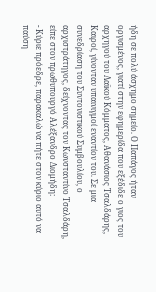ήδη σε πολύ άσχημο σημείο. Ο Παπάγος ήταν οργισμένος, γιατί στην εφημερίδα που εξέδιδε ο γιος του αρχηγού του Λαϊκού Κόμματος, Αθανάσιος Τσαλδάρης, Καιροί, γίνονταν υπαινιγμοί εναντίον του. Σε μια συνεδρίαση του Συντονιστικού Συμβουλίου, ο αρχιστράτηγος, δείχνοντας τον Κωνσταντίνο Τσαλδάρη, είπε στον πρωθυπουργό Αλέξανδρο Διομήδη:
- Κύριε πρόεδρε, παρακαλώ να πήτε στον κύριο αυτό να παύση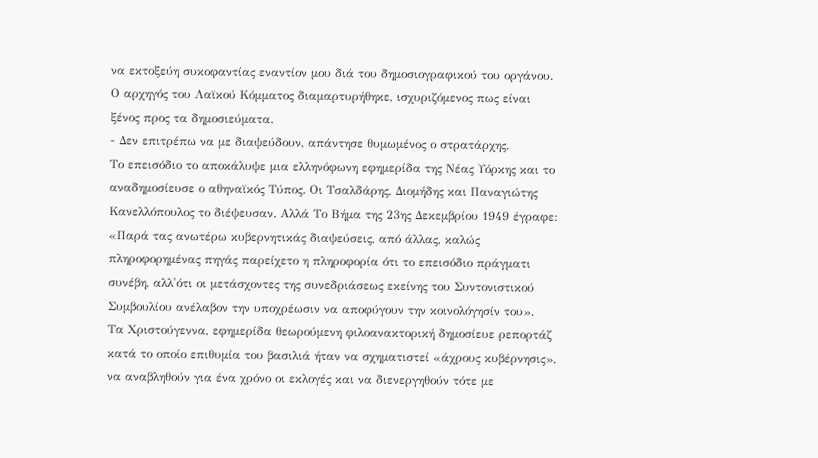να εκτοξεύη συκοφαντίας εναντίον μου διά του δημοσιογραφικού του οργάνου.
Ο αρχηγός του Λαϊκού Κόμματος διαμαρτυρήθηκε, ισχυριζόμενος πως είναι ξένος προς τα δημοσιεύματα.
- Δεν επιτρέπω να με διαψεύδουν, απάντησε θυμωμένος ο στρατάρχης.
Το επεισόδιο το αποκάλυψε μια ελληνόφωνη εφημερίδα της Νέας Υόρκης και το αναδημοσίευσε ο αθηναϊκός Τύπος. Οι Τσαλδάρης, Διομήδης και Παναγιώτης Κανελλόπουλος το διέψευσαν. Αλλά Το Βήμα της 23ης Δεκεμβρίου 1949 έγραφε:
«Παρά τας ανωτέρω κυβερνητικάς διαψεύσεις, από άλλας, καλώς πληροφορημένας πηγάς παρείχετο η πληροφορία ότι το επεισόδιο πράγματι συνέβη, αλλ'ότι οι μετάσχοντες της συνεδριάσεως εκείνης του Συντονιστικού Συμβουλίου ανέλαβον την υποχρέωσιν να αποφύγουν την κοινολόγησίν του».
Τα Χριστούγεννα, εφημερίδα θεωρούμενη φιλοανακτορική δημοσίευε ρεπορτάζ κατά το οποίο επιθυμία του βασιλιά ήταν να σχηματιστεί «άχρους κυβέρνησις», να αναβληθούν για ένα χρόνο οι εκλογές και να διενεργηθούν τότε με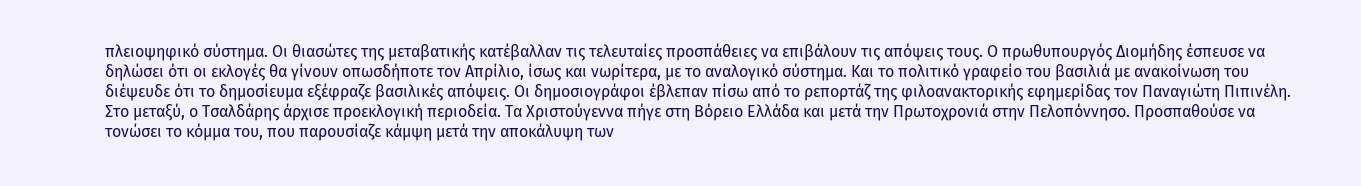πλειοψηφικό σύστημα. Οι θιασώτες της μεταβατικής κατέβαλλαν τις τελευταίες προσπάθειες να επιβάλουν τις απόψεις τους. Ο πρωθυπουργός Διομήδης έσπευσε να δηλώσει ότι οι εκλογές θα γίνουν οπωσδήποτε τον Απρίλιο, ίσως και νωρίτερα, με το αναλογικό σύστημα. Και το πολιτικό γραφείο του βασιλιά με ανακοίνωση του διέψευδε ότι το δημοσίευμα εξέφραζε βασιλικές απόψεις. Οι δημοσιογράφοι έβλεπαν πίσω από το ρεπορτάζ της φιλοανακτορικής εφημερίδας τον Παναγιώτη Πιπινέλη.
Στο μεταξύ, ο Τσαλδάρης άρχισε προεκλογική περιοδεία. Τα Χριστούγεννα πήγε στη Βόρειο Ελλάδα και μετά την Πρωτοχρονιά στην Πελοπόννησο. Προσπαθούσε να τονώσει το κόμμα του, που παρουσίαζε κάμψη μετά την αποκάλυψη των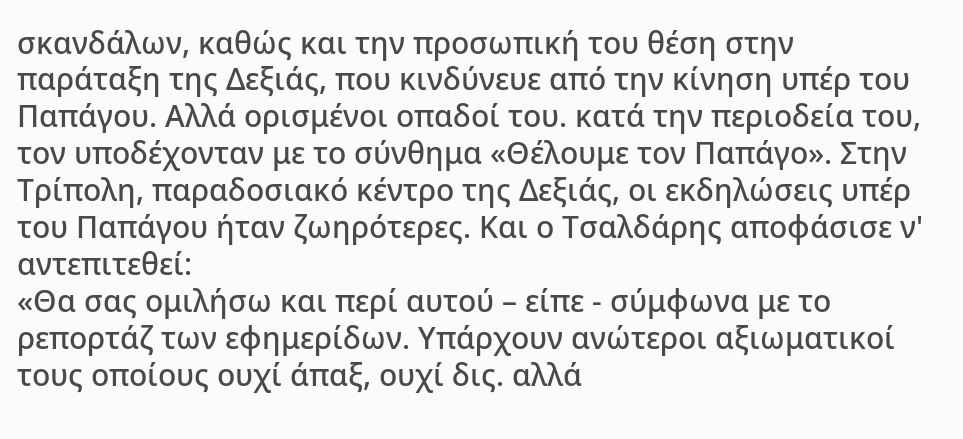σκανδάλων, καθώς και την προσωπική του θέση στην παράταξη της Δεξιάς, που κινδύνευε από την κίνηση υπέρ του Παπάγου. Αλλά ορισμένοι οπαδοί του. κατά την περιοδεία του, τον υποδέχονταν με το σύνθημα «Θέλουμε τον Παπάγο». Στην Τρίπολη, παραδοσιακό κέντρο της Δεξιάς, οι εκδηλώσεις υπέρ του Παπάγου ήταν ζωηρότερες. Και ο Τσαλδάρης αποφάσισε ν' αντεπιτεθεί:
«Θα σας ομιλήσω και περί αυτού – είπε - σύμφωνα με το ρεπορτάζ των εφημερίδων. Υπάρχουν ανώτεροι αξιωματικοί τους οποίους ουχί άπαξ, ουχί δις. αλλά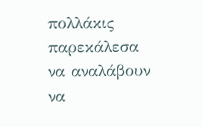πολλάκις παρεκάλεσα να αναλάβουν να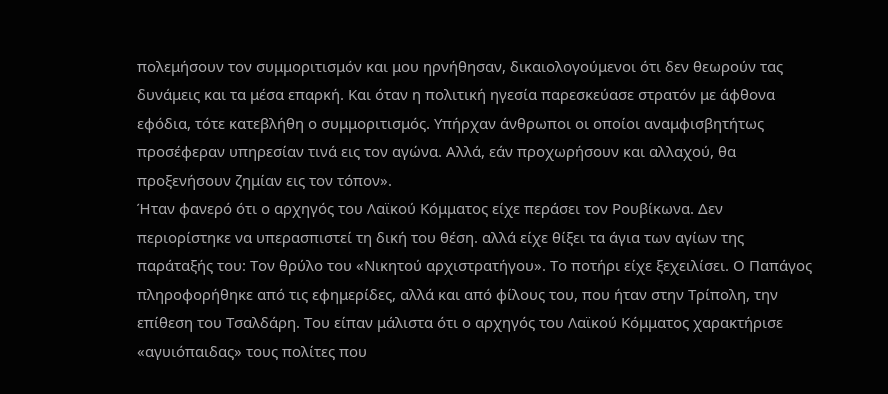πολεμήσουν τον συμμοριτισμόν και μου ηρνήθησαν, δικαιολογούμενοι ότι δεν θεωρούν τας δυνάμεις και τα μέσα επαρκή. Και όταν η πολιτική ηγεσία παρεσκεύασε στρατόν με άφθονα εφόδια, τότε κατεβλήθη ο συμμοριτισμός. Υπήρχαν άνθρωποι οι οποίοι αναμφισβητήτως προσέφεραν υπηρεσίαν τινά εις τον αγώνα. Αλλά, εάν προχωρήσουν και αλλαχού, θα προξενήσουν ζημίαν εις τον τόπον».
Ήταν φανερό ότι ο αρχηγός του Λαϊκού Κόμματος είχε περάσει τον Ρουβίκωνα. Δεν περιορίστηκε να υπερασπιστεί τη δική του θέση. αλλά είχε θίξει τα άγια των αγίων της παράταξής του: Τον θρύλο του «Νικητού αρχιστρατήγου». Το ποτήρι είχε ξεχειλίσει. Ο Παπάγος πληροφορήθηκε από τις εφημερίδες, αλλά και από φίλους του, που ήταν στην Τρίπολη, την επίθεση του Τσαλδάρη. Του είπαν μάλιστα ότι ο αρχηγός του Λαϊκού Κόμματος χαρακτήρισε «αγυιόπαιδας» τους πολίτες που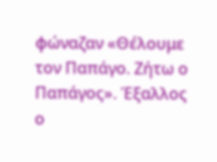φώναζαν «Θέλουμε τον Παπάγο. Ζήτω ο Παπάγος». Έξαλλος ο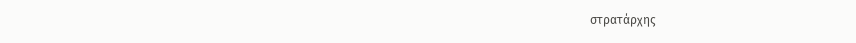στρατάρχης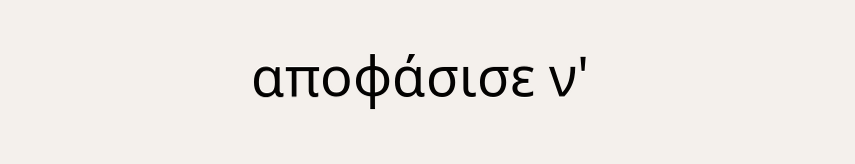αποφάσισε ν'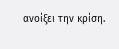ανοίξει την κρίση.